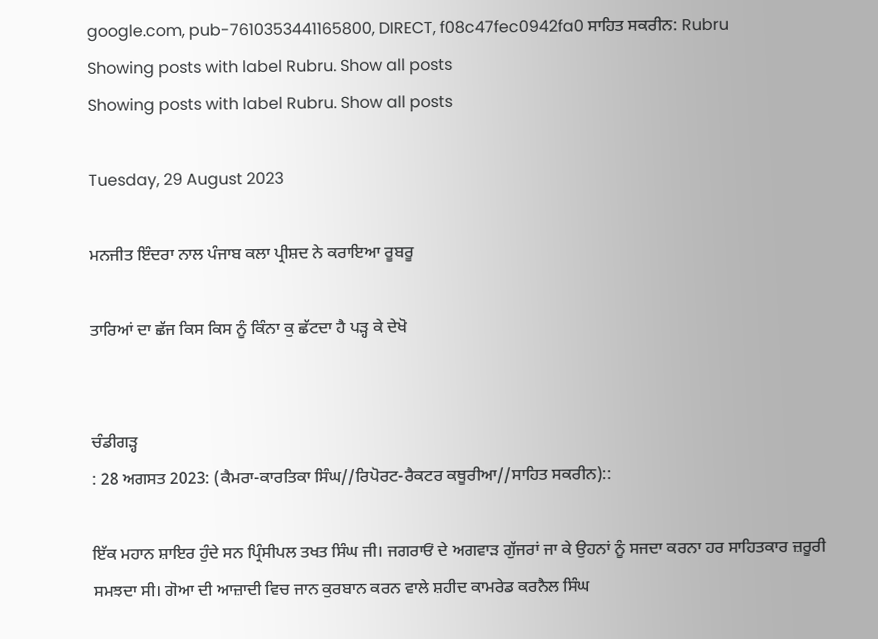google.com, pub-7610353441165800, DIRECT, f08c47fec0942fa0 ਸਾਹਿਤ ਸਕਰੀਨ: Rubru
Showing posts with label Rubru. Show all posts
Showing posts with label Rubru. Show all posts

Tuesday, 29 August 2023

ਮਨਜੀਤ ਇੰਦਰਾ ਨਾਲ ਪੰਜਾਬ ਕਲਾ ਪ੍ਰੀਸ਼ਦ ਨੇ ਕਰਾਇਆ ਰੂਬਰੂ

ਤਾਰਿਆਂ ਦਾ ਛੱਜ ਕਿਸ ਕਿਸ ਨੂੰ ਕਿੰਨਾ ਕੁ ਛੱਟਦਾ ਹੈ ਪੜ੍ਹ ਕੇ ਦੇਖੋ


ਚੰਡੀਗੜ੍ਹ
: 28 ਅਗਸਤ 2023: (ਕੈਮਰਾ-ਕਾਰਤਿਕਾ ਸਿੰਘ//ਰਿਪੋਰਟ-ਰੈਕਟਰ ਕਥੂਰੀਆ//ਸਾਹਿਤ ਸਕਰੀਨ)::

ਇੱਕ ਮਹਾਨ ਸ਼ਾਇਰ ਹੁੰਦੇ ਸਨ ਪ੍ਰਿੰਸੀਪਲ ਤਖਤ ਸਿੰਘ ਜੀ। ਜਗਰਾਓਂ ਦੇ ਅਗਵਾੜ ਗੁੱਜਰਾਂ ਜਾ ਕੇ ਉਹਨਾਂ ਨੂੰ ਸਜਦਾ ਕਰਨਾ ਹਰ ਸਾਹਿਤਕਾਰ ਜ਼ਰੂਰੀ ਸਮਝਦਾ ਸੀ। ਗੋਆ ਦੀ ਆਜ਼ਾਦੀ ਵਿਚ ਜਾਨ ਕੁਰਬਾਨ ਕਰਨ ਵਾਲੇ ਸ਼ਹੀਦ ਕਾਮਰੇਡ ਕਰਨੈਲ ਸਿੰਘ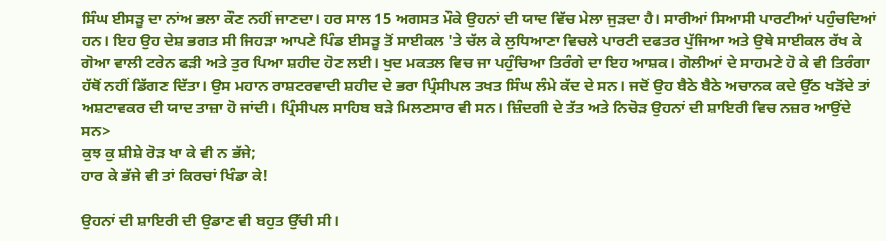ਸਿੰਘ ਈਸੜੂ ਦਾ ਨਾਂਅ ਭਲਾ ਕੌਣ ਨਹੀਂ ਜਾਣਦਾ। ਹਰ ਸਾਲ 15 ਅਗਸਤ ਮੌਕੇ ਉਹਨਾਂ ਦੀ ਯਾਦ ਵਿੱਚ ਮੇਲਾ ਜੁੜਦਾ ਹੈ। ਸਾਰੀਆਂ ਸਿਆਸੀ ਪਾਰਟੀਆਂ ਪਹੁੰਚਦਿਆਂ ਹਨ। ਇਹ ਉਹ ਦੇਸ਼ ਭਗਤ ਸੀ ਜਿਹੜਾ ਆਪਣੇ ਪਿੰਡ ਈਸੜੂ ਤੋਂ ਸਾਈਕਲ 'ਤੇ ਚੱਲ ਕੇ ਲੁਧਿਆਣਾ ਵਿਚਲੇ ਪਾਰਟੀ ਦਫਤਰ ਪੁੱਜਿਆ ਅਤੇ ਉਥੇ ਸਾਈਕਲ ਰੱਖ ਕੇ ਗੋਆ ਵਾਲੀ ਟਰੇਨ ਫੜੀ ਅਤੇ ਤੁਰ ਪਿਆ ਸ਼ਹੀਦ ਹੋਣ ਲਈ। ਖੁਦ ਮਕਤਲ ਵਿਚ ਜਾ ਪਹੁੰਚਿਆ ਤਿਰੰਗੇ ਦਾ ਇਹ ਆਸ਼ਕ। ਗੋਲੀਆਂ ਦੇ ਸਾਹਮਣੇ ਹੋ ਕੇ ਵੀ ਤਿਰੰਗਾ ਹੱਥੋਂ ਨਹੀਂ ਡਿੱਗਣ ਦਿੱਤਾ। ਉਸ ਮਹਾਨ ਰਾਸ਼ਟਰਵਾਦੀ ਸ਼ਹੀਦ ਦੇ ਭਰਾ ਪ੍ਰਿੰਸੀਪਲ ਤਖਤ ਸਿੰਘ ਲੰਮੇ ਕੱਦ ਦੇ ਸਨ। ਜਦੋਂ ਉਹ ਬੈਠੇ ਬੈਠੇ ਅਚਾਨਕ ਕਦੇ ਉੱਠ ਖੜੋਂਦੇ ਤਾਂ ਅਸ਼ਟਾਵਕਰ ਦੀ ਯਾਦ ਤਾਜ਼ਾ ਹੋ ਜਾਂਦੀ। ਪ੍ਰਿੰਸੀਪਲ ਸਾਹਿਬ ਬੜੇ ਮਿਲਣਸਾਰ ਵੀ ਸਨ। ਜ਼ਿੰਦਗੀ ਦੇ ਤੱਤ ਅਤੇ ਨਿਚੋੜ ਉਹਨਾਂ ਦੀ ਸ਼ਾਇਰੀ ਵਿਚ ਨਜ਼ਰ ਆਉਂਦੇ ਸਨ>
ਕੁਝ ਕੁ ਸ਼ੀਸ਼ੇ ਰੋੜ ਖਾ ਕੇ ਵੀ ਨ ਭੱਜੇ;
ਹਾਰ ਕੇ ਭੱਜੇ ਵੀ ਤਾਂ ਕਿਰਚਾਂ ਖਿੰਡਾ ਕੇ!

ਉਹਨਾਂ ਦੀ ਸ਼ਾਇਰੀ ਦੀ ਉਡਾਣ ਵੀ ਬਹੁਤ ਉੱਚੀ ਸੀ।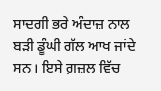ਸਾਦਗੀ ਭਰੇ ਅੰਦਾਜ਼ ਨਾਲ ਬੜੀ ਡੂੰਘੀ ਗੱਲ ਆਖ ਜਾਂਦੇ ਸਨ। ਇਸੇ ਗ਼ਜ਼ਲ ਵਿੱਚ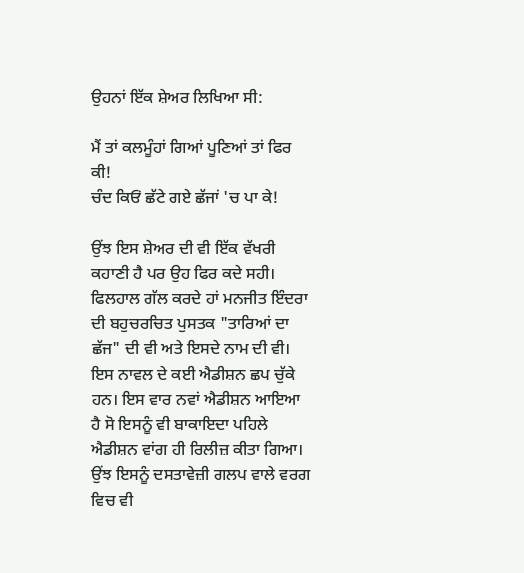ਉਹਨਾਂ ਇੱਕ ਸ਼ੇਅਰ ਲਿਖਿਆ ਸੀ:

ਮੈਂ ਤਾਂ ਕਲਮੂੰਹਾਂ ਗਿਆਂ ਪੂਣਿਆਂ ਤਾਂ ਫਿਰ ਕੀ!
ਚੰਦ ਕਿਓਂ ਛੱਟੇ ਗਏ ਛੱਜਾਂ 'ਚ ਪਾ ਕੇ!

ਉਂਝ ਇਸ ਸ਼ੇਅਰ ਦੀ ਵੀ ਇੱਕ ਵੱਖਰੀ ਕਹਾਣੀ ਹੈ ਪਰ ਉਹ ਫਿਰ ਕਦੇ ਸਹੀ। ਫਿਲਹਾਲ ਗੱਲ ਕਰਦੇ ਹਾਂ ਮਨਜੀਤ ਇੰਦਰਾ ਦੀ ਬਹੁਚਰਚਿਤ ਪੁਸਤਕ "ਤਾਰਿਆਂ ਦਾ ਛੱਜ" ਦੀ ਵੀ ਅਤੇ ਇਸਦੇ ਨਾਮ ਦੀ ਵੀ। ਇਸ ਨਾਵਲ ਦੇ ਕਈ ਐਡੀਸ਼ਨ ਛਪ ਚੁੱਕੇ ਹਨ। ਇਸ ਵਾਰ ਨਵਾਂ ਐਡੀਸ਼ਨ ਆਇਆ ਹੈ ਸੋ ਇਸਨੂੰ ਵੀ ਬਾਕਾਇਦਾ ਪਹਿਲੇ ਐਡੀਸ਼ਨ ਵਾਂਗ ਹੀ ਰਿਲੀਜ਼ ਕੀਤਾ ਗਿਆ। ਉਂਝ ਇਸਨੂੰ ਦਸਤਾਵੇਜ਼ੀ ਗਲਪ ਵਾਲੇ ਵਰਗ ਵਿਚ ਵੀ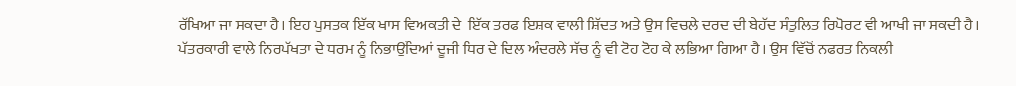ਰੱਖਿਆ ਜਾ ਸਕਦਾ ਹੈ। ਇਹ ਪੁਸਤਕ ਇੱਕ ਖਾਸ ਵਿਅਕਤੀ ਦੇ  ਇੱਕ ਤਰਫ ਇਸ਼ਕ ਵਾਲੀ ਸ਼ਿੱਦਤ ਅਤੇ ਉਸ ਵਿਚਲੇ ਦਰਦ ਦੀ ਬੇਹੱਦ ਸੰਤੁਲਿਤ ਰਿਪੋਰਟ ਵੀ ਆਖੀ ਜਾ ਸਕਦੀ ਹੈ। ਪੱਤਰਕਾਰੀ ਵਾਲੇ ਨਿਰਪੱਖਤਾ ਦੇ ਧਰਮ ਨੂੰ ਨਿਭਾਉਂਦਿਆਂ ਦੂਜੀ ਧਿਰ ਦੇ ਦਿਲ ਅੰਦਰਲੇ ਸੱਚ ਨੂੰ ਵੀ ਟੋਹ ਟੋਹ ਕੇ ਲਭਿਆ ਗਿਆ ਹੈ। ਉਸ ਵਿੱਚੋਂ ਨਫਰਤ ਨਿਕਲੀ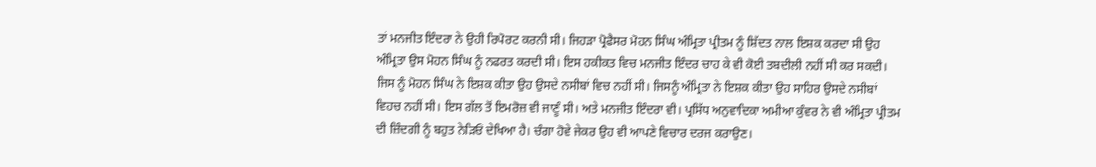ਤਾਂ ਮਨਜੀਤ ਇੰਦਰਾ ਨੇ ਉਹੀ ਰਿਪੋਰਟ ਕਰਨੀ ਸੀ। ਜਿਹੜਾ ਪ੍ਰੋਫੈਸਰ ਮੋਹਨ ਸਿੰਘ ਅੰਮ੍ਰਿਤਾ ਪ੍ਰੀਤਮ ਨੂੰ ਸ਼ਿੱਦਤ ਨਾਲ ਇਸ਼ਕ ਕਰਦਾ ਸੀ ਉਹ ਅੰਮ੍ਰਿਤਾ ਉਸ ਮੋਹਨ ਸਿੰਘ ਨੂੰ ਨਫਰਤ ਕਰਦੀ ਸੀ। ਇਸ ਹਕੀਕਤ ਵਿਚ ਮਨਜੀਤ ਇੰਦਰ ਚਾਹ ਕੇ ਵੀ ਕੋਈ ਤਬਦੀਲੀ ਨਹੀਂ ਸੀ ਕਰ ਸਕਦੀ। ਜਿਸ ਨੂੰ ਮੋਹਨ ਸਿੰਘ ਨੇ ਇਸ਼ਕ ਕੀਤਾ ਉਹ ਉਸਦੇ ਨਸੀਬਾਂ ਵਿਚ ਨਹੀਂ ਸੀ। ਜਿਸਨੂੰ ਅੰਮ੍ਰਿਤਾ ਨੇ ਇਸ਼ਕ ਕੀਤਾ ਉਹ ਸਾਹਿਰ ਉਸਦੇ ਨਸੀਬਾਂ ਵਿਹਚ ਨਹੀਂ ਸੀ। ਇਸ ਗੱਲ ਤੋਂ ਇਮਰੋਜ਼ ਵੀ ਜਾਣੂੰ ਸੀ। ਅਤੇ ਮਨਜੀਤ ਇੰਦਰਾ ਵੀ। ਪ੍ਰਸਿੱਧ ਅਨੁਵਾਦਿਕਾ ਅਮੀਆ ਕੁੰਵਰ ਨੇ ਵੀ ਅੰਮ੍ਰਿਤਾ ਪ੍ਰੀਤਮ ਦੀ ਜ਼ਿੰਦਗੀ ਨੂੰ ਬਹੁਤ ਨੇੜਿਓਂ ਦੇਖਿਆ ਹੈ। ਚੰਗਾ ਹੋਵੇ ਜੇਕਰ ਉਹ ਵੀ ਆਪਣੇ ਵਿਚਾਰ ਦਰਜ ਕਰਾਉਣ।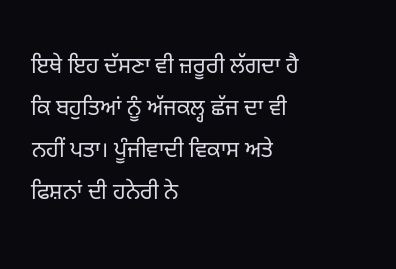ਇਥੇ ਇਹ ਦੱਸਣਾ ਵੀ ਜ਼ਰੂਰੀ ਲੱਗਦਾ ਹੈ ਕਿ ਬਹੁਤਿਆਂ ਨੂੰ ਅੱਜਕਲ੍ਹ ਛੱਜ ਦਾ ਵੀ ਨਹੀਂ ਪਤਾ। ਪੂੰਜੀਵਾਦੀ ਵਿਕਾਸ ਅਤੇ ਫਿਸ਼ਨਾਂ ਦੀ ਹਨੇਰੀ ਨੇ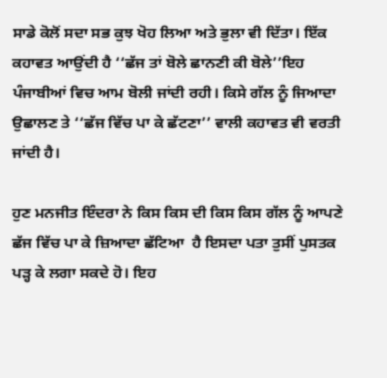ਸਾਡੇ ਕੋਲੋਂ ਸਦਾ ਸਭ ਕੁਝ ਖੋਹ ਲਿਆ ਅਤੇ ਭੁਲਾ ਵੀ ਦਿੱਤਾ। ਇੱਕ ਕਹਾਵਤ ਆਉਂਦੀ ਹੈ ‘‘ਛੱਜ ਤਾਂ ਬੋਲੇ ਛਾਨਣੀ ਕੀ ਬੋਲੇ’’ਇਹ ਪੰਜਾਬੀਆਂ ਵਿਚ ਆਮ ਬੋਲੀ ਜਾਂਦੀ ਰਹੀ। ਕਿਸੇ ਗੱਲ ਨੂੰ ਜਿਆਦਾ ਉਛਾਲਣ ਤੇ ‘‘ਛੱਜ ਵਿੱਚ ਪਾ ਕੇ ਛੱਟਣਾ’’ ਵਾਲੀ ਕਹਾਵਤ ਵੀ ਵਰਤੀ ਜਾਂਦੀ ਹੈ।

ਹੁਣ ਮਨਜੀਤ ਇੰਦਰਾ ਨੇ ਕਿਸ ਕਿਸ ਦੀ ਕਿਸ ਕਿਸ ਗੱਲ ਨੂੰ ਆਪਣੇ ਛੱਜ ਵਿੱਚ ਪਾ ਕੇ ਜ਼ਿਆਦਾ ਛੱਟਿਆ  ਹੈ ਇਸਦਾ ਪਤਾ ਤੁਸੀਂ ਪੁਸਤਕ ਪੜ੍ਹ ਕੇ ਲਗਾ ਸਕਦੇ ਹੋ। ਇਹ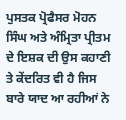ਪੁਸਤਕ ਪ੍ਰੋਫੈਸਰ ਮੋਹਨ ਸਿੰਘ ਅਤੇ ਅੰਮ੍ਰਿਤਾ ਪ੍ਰੀਤਮ ਦੇ ਇਸ਼ਕ ਦੀ ਉਸ ਕਹਾਣੀ ਤੇ ਕੇਂਦਰਿਤ ਵੀ ਹੈ ਜਿਸ ਬਾਰੇ ਯਾਦ ਆ ਰਹੀਆਂ ਨੇ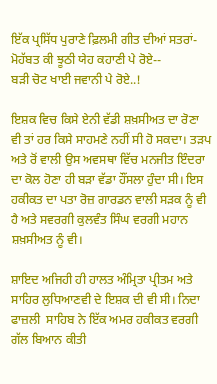ਇੱਕ ਪ੍ਰਸਿੱਧ ਪੁਰਾਣੇ ਫ਼ਿਲਮੀ ਗੀਤ ਦੀਆਂ ਸਤਰਾਂ-
ਮੋਹੱਬਤ ਕੀ ਝੂਠੀ ਯੇਹ ਕਹਾਣੀ ਪੇ ਰੋਏ--
ਬੜੀ ਚੋਟ ਖਾਈ ਜਵਾਨੀ ਪੇ ਰੋਏ..!

ਇਸ਼ਕ ਵਿਚ ਕਿਸੇ ਏਨੀ ਵੱਡੀ ਸ਼ਖ਼ਸੀਅਤ ਦਾ ਰੋਣਾ ਵੀ ਤਾਂ ਹਰ ਕਿਸੇ ਸਾਹਮਣੇ ਨਹੀਂ ਸੀ ਹੋ ਸਕਦਾ। ਤੜਪ ਅਤੇ ਰੋਂ ਵਾਲੀ ਉਸ ਅਵਸਥਾ ਵਿੱਚ ਮਨਜੀਤ ਇੰਦਰਾ ਦਾ ਕੋਲ ਹੋਣਾ ਹੀ ਬੜਾ ਵੱਡਾ ਹੌਂਸਲਾ ਹੁੰਦਾ ਸੀ। ਇਸ ਹਕੀਕਤ ਦਾ ਪਤਾ ਰੋਜ਼ ਗਾਰਡਨ ਵਾਲੀ ਸੜਕ ਨੂੰ ਵੀ ਹੈ ਅਤੇ ਸਵਰਗੀ ਕੁਲਵੰਤ ਸਿੰਘ ਵਰਗੀ ਮਹਾਨ ਸ਼ਖ਼ਸੀਅਤ ਨੂੰ ਵੀ।

ਸ਼ਾਇਦ ਅਜਿਹੀ ਹੀ ਹਾਲਤ ਅੰਮ੍ਰਿਤਾ ਪ੍ਰੀਤਮ ਅਤੇ ਸਾਹਿਰ ਲੁਧਿਆਣਵੀ ਦੇ ਇਸ਼ਕ ਦੀ ਵੀ ਸੀ। ਨਿਦਾ ਫਾਜ਼ਲੀ  ਸਾਹਿਬ ਨੇ ਇੱਕ ਅਮਰ ਹਕੀਕਤ ਵਰਗੀ ਗੱਲ ਬਿਆਨ ਕੀਤੀ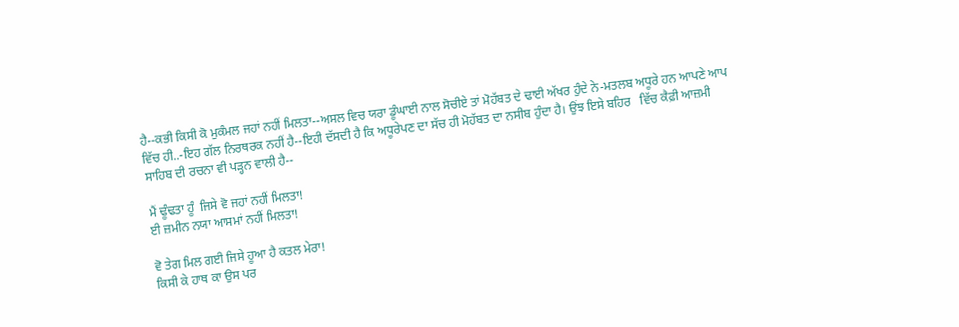ਹੈ--ਕਭੀ ਕਿਸੀ ਕੋ ਮੁਕੰਮਲ ਜਹਾਂ ਨਹੀਂ ਮਿਲਤਾ--ਅਸਲ ਵਿਚ ਯਰਾ ਡੂੰਘਾਈ ਨਾਲ ਸੋਚੀਏ ਤਾਂ ਮੋਹੱਬਤ ਦੇ ਢਾਈ ਅੱਖਰ ਹੁੰਦੇ ਨੇ-ਮਤਲਬ ਅਧੂਰੇ ਹਨ ਆਪਣੇ ਆਪ ਵਿੱਚ ਹੀ..-ਇਹ ਗੱਲ ਨਿਰਥਰਕ ਨਹੀਂ ਹੈ--ਇਹੀ ਦੱਸਦੀ ਹੈ ਕਿ ਅਧੂਰੇਪਣ ਦਾ ਸੱਚ ਹੀ ਮੋਹੱਬਤ ਦਾ ਨਸੀਬ ਹੁੰਦਾ ਹੈ। ਉਂਝ ਇਸੇ ਬਹਿਰ   ਵਿੱਚ ਕੈਫ਼ੀ ਆਜ਼ਮੀ ਸਾਹਿਬ ਦੀ ਰਚਨਾ ਵੀ ਪੜ੍ਹਨ ਵਾਲੀ ਹੈ--

ਮੈਂ ਢੂੰਢਤਾ ਹੂੰ  ਜਿਸੇ ਵੋ ਜਹਾਂ ਨਹੀਂ ਮਿਲਤਾ!
ਈ ਜ਼ਮੀਨ ਨਯਾ ਆਸਮਾਂ ਨਹੀਂ ਮਿਲਤਾ!

ਵੋ ਤੇਗ ਮਿਲ ਗਈ ਜਿਸੇ ਹੂਆ ਹੈ ਕਤਲ ਮੇਰਾ!
ਕਿਸੀ ਕੇ ਹਾਥ ਕਾ ਉਸ ਪਰ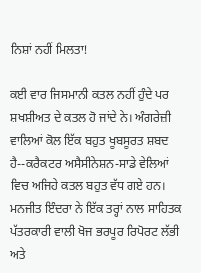ਨਿਸ਼ਾਂ ਨਹੀਂ ਮਿਲਤਾ!

ਕਈ ਵਾਰ ਜਿਸਮਾਨੀ ਕਤਲ ਨਹੀਂ ਹੁੰਦੇ ਪਰ ਸ਼ਖਸ਼ੀਅਤ ਦੇ ਕਤਲ ਹੋ ਜਾਂਦੇ ਨੇ। ਅੰਗਰੇਜ਼ੀ ਵਾਲਿਆਂ ਕੋਲ ਇੱਕ ਬਹੁਤ ਖੂਬਸੂਰਤ ਸ਼ਬਦ ਹੈ--ਕਰੈਕਟਰ ਅਸੈਸੀਨੇਸ਼ਨ-ਸਾਡੇ ਵੇਲਿਆਂ ਵਿਚ ਅਜਿਹੇ ਕਤਲ ਬਹੁਤ ਵੱਧ ਗਏ ਹਨ। ਮਨਜੀਤ ਇੰਦਰਾ ਨੇ ਇੱਕ ਤਰ੍ਹਾਂ ਨਾਲ ਸਾਹਿਤਕ ਪੱਤਰਕਾਰੀ ਵਾਲੀ ਖੋਜ ਭਰਪੂਰ ਰਿਪੋਰਟ ਲੱਭੀ ਅਤੇ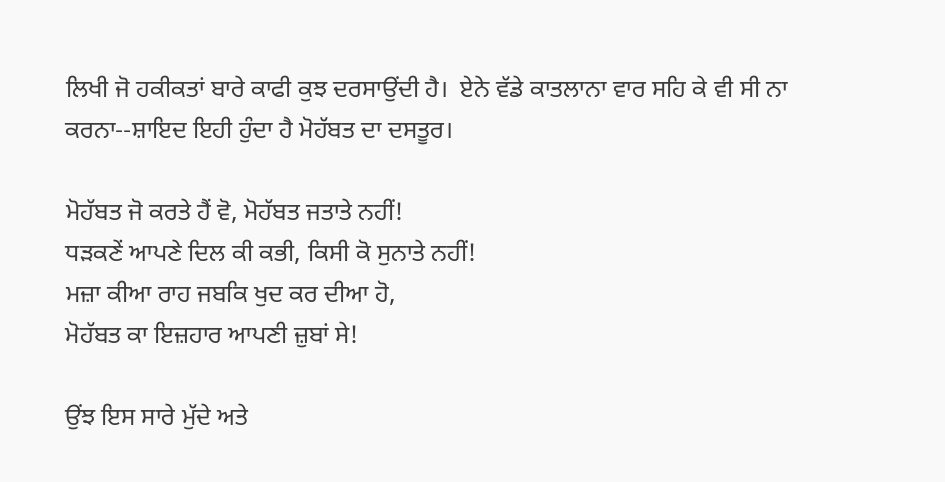ਲਿਖੀ ਜੋ ਹਕੀਕਤਾਂ ਬਾਰੇ ਕਾਫੀ ਕੁਝ ਦਰਸਾਉਂਦੀ ਹੈ।  ਏਨੇ ਵੱਡੇ ਕਾਤਲਾਨਾ ਵਾਰ ਸਹਿ ਕੇ ਵੀ ਸੀ ਨਾ ਕਰਨਾ--ਸ਼ਾਇਦ ਇਹੀ ਹੁੰਦਾ ਹੈ ਮੋਹੱਬਤ ਦਾ ਦਸਤੂਰ।

ਮੋਹੱਬਤ ਜੋ ਕਰਤੇ ਹੈਂ ਵੋ, ਮੋਹੱਬਤ ਜਤਾਤੇ ਨਹੀਂ!
ਧੜਕਣੇਂ ਆਪਣੇ ਦਿਲ ਕੀ ਕਭੀ, ਕਿਸੀ ਕੋ ਸੁਨਾਤੇ ਨਹੀਂ!
ਮਜ਼ਾ ਕੀਆ ਰਾਹ ਜਬਕਿ ਖੁਦ ਕਰ ਦੀਆ ਹੋ,
ਮੋਹੱਬਤ ਕਾ ਇਜ਼ਹਾਰ ਆਪਣੀ ਜ਼ੁਬਾਂ ਸੇ!

ਉਂਝ ਇਸ ਸਾਰੇ ਮੁੱਦੇ ਅਤੇ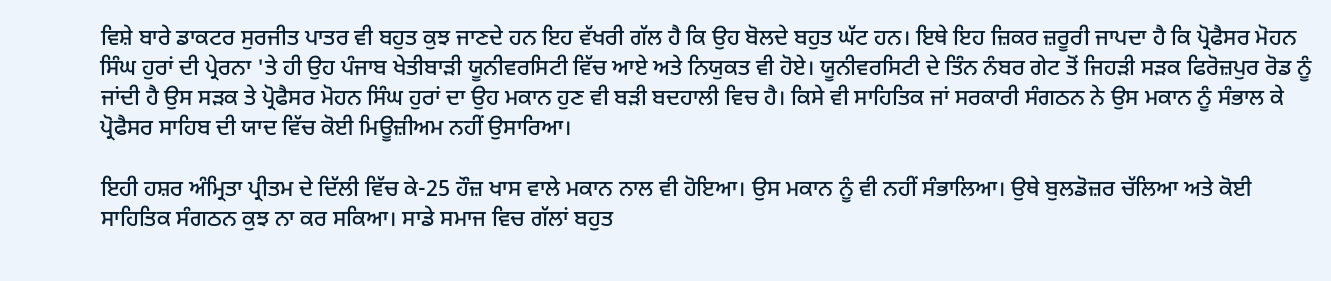ਵਿਸ਼ੇ ਬਾਰੇ ਡਾਕਟਰ ਸੁਰਜੀਤ ਪਾਤਰ ਵੀ ਬਹੁਤ ਕੁਝ ਜਾਣਦੇ ਹਨ ਇਹ ਵੱਖਰੀ ਗੱਲ ਹੈ ਕਿ ਉਹ ਬੋਲਦੇ ਬਹੁਤ ਘੱਟ ਹਨ। ਇਥੇ ਇਹ ਜ਼ਿਕਰ ਜ਼ਰੂਰੀ ਜਾਪਦਾ ਹੈ ਕਿ ਪ੍ਰੋਫੈਸਰ ਮੋਹਨ ਸਿੰਘ ਹੁਰਾਂ ਦੀ ਪ੍ਰੇਰਨਾ 'ਤੇ ਹੀ ਉਹ ਪੰਜਾਬ ਖੇਤੀਬਾੜੀ ਯੂਨੀਵਰਸਿਟੀ ਵਿੱਚ ਆਏ ਅਤੇ ਨਿਯੁਕਤ ਵੀ ਹੋਏ। ਯੂਨੀਵਰਸਿਟੀ ਦੇ ਤਿੰਨ ਨੰਬਰ ਗੇਟ ਤੋਂ ਜਿਹੜੀ ਸੜਕ ਫਿਰੋਜ਼ਪੁਰ ਰੋਡ ਨੂੰ ਜਾਂਦੀ ਹੈ ਉਸ ਸੜਕ ਤੇ ਪ੍ਰੋਫੈਸਰ ਮੋਹਨ ਸਿੰਘ ਹੁਰਾਂ ਦਾ ਉਹ ਮਕਾਨ ਹੁਣ ਵੀ ਬੜੀ ਬਦਹਾਲੀ ਵਿਚ ਹੈ। ਕਿਸੇ ਵੀ ਸਾਹਿਤਿਕ ਜਾਂ ਸਰਕਾਰੀ ਸੰਗਠਨ ਨੇ ਉਸ ਮਕਾਨ ਨੂੰ ਸੰਭਾਲ ਕੇ ਪ੍ਰੋਫੈਸਰ ਸਾਹਿਬ ਦੀ ਯਾਦ ਵਿੱਚ ਕੋਈ ਮਿਊਜ਼ੀਅਮ ਨਹੀਂ ਉਸਾਰਿਆ।

ਇਹੀ ਹਸ਼ਰ ਅੰਮ੍ਰਿਤਾ ਪ੍ਰੀਤਮ ਦੇ ਦਿੱਲੀ ਵਿੱਚ ਕੇ-25 ਹੌਜ਼ ਖਾਸ ਵਾਲੇ ਮਕਾਨ ਨਾਲ ਵੀ ਹੋਇਆ। ਉਸ ਮਕਾਨ ਨੂੰ ਵੀ ਨਹੀਂ ਸੰਭਾਲਿਆ। ਉਥੇ ਬੁਲਡੋਜ਼ਰ ਚੱਲਿਆ ਅਤੇ ਕੋਈ ਸਾਹਿਤਿਕ ਸੰਗਠਨ ਕੁਝ ਨਾ ਕਰ ਸਕਿਆ। ਸਾਡੇ ਸਮਾਜ ਵਿਚ ਗੱਲਾਂ ਬਹੁਤ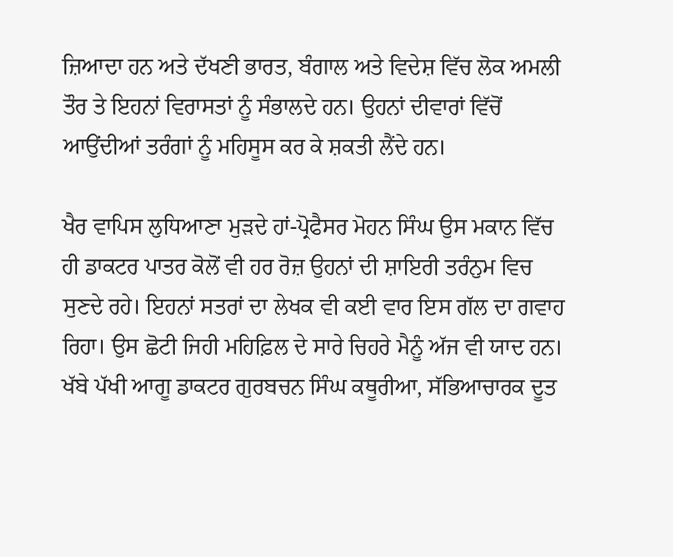ਜ਼ਿਆਦਾ ਹਨ ਅਤੇ ਦੱਖਣੀ ਭਾਰਤ, ਬੰਗਾਲ ਅਤੇ ਵਿਦੇਸ਼ ਵਿੱਚ ਲੋਕ ਅਮਲੀ ਤੌਰ ਤੇ ਇਹਨਾਂ ਵਿਰਾਸਤਾਂ ਨੂੰ ਸੰਭਾਲਦੇ ਹਨ। ਉਹਨਾਂ ਦੀਵਾਰਾਂ ਵਿੱਚੋਂ ਆਉਂਦੀਆਂ ਤਰੰਗਾਂ ਨੂੰ ਮਹਿਸੂਸ ਕਰ ਕੇ ਸ਼ਕਤੀ ਲੈਂਦੇ ਹਨ।

ਖੈਰ ਵਾਪਿਸ ਲੁਧਿਆਣਾ ਮੁੜਦੇ ਹਾਂ-ਪ੍ਰੋਫੈਸਰ ਮੋਹਨ ਸਿੰਘ ਉਸ ਮਕਾਨ ਵਿੱਚ ਹੀ ਡਾਕਟਰ ਪਾਤਰ ਕੋਲੋਂ ਵੀ ਹਰ ਰੋਜ਼ ਉਹਨਾਂ ਦੀ ਸ਼ਾਇਰੀ ਤਰੰਨੁਮ ਵਿਚ ਸੁਣਦੇ ਰਹੇ। ਇਹਨਾਂ ਸਤਰਾਂ ਦਾ ਲੇਖਕ ਵੀ ਕਈ ਵਾਰ ਇਸ ਗੱਲ ਦਾ ਗਵਾਹ ਰਿਹਾ। ਉਸ ਛੋਟੀ ਜਿਹੀ ਮਹਿਫ਼ਿਲ ਦੇ ਸਾਰੇ ਚਿਹਰੇ ਮੈਨੂੰ ਅੱਜ ਵੀ ਯਾਦ ਹਨ। ਖੱਬੇ ਪੱਖੀ ਆਗੂ ਡਾਕਟਰ ਗੁਰਬਚਨ ਸਿੰਘ ਕਥੂਰੀਆ, ਸੱਭਿਆਚਾਰਕ ਦੂਤ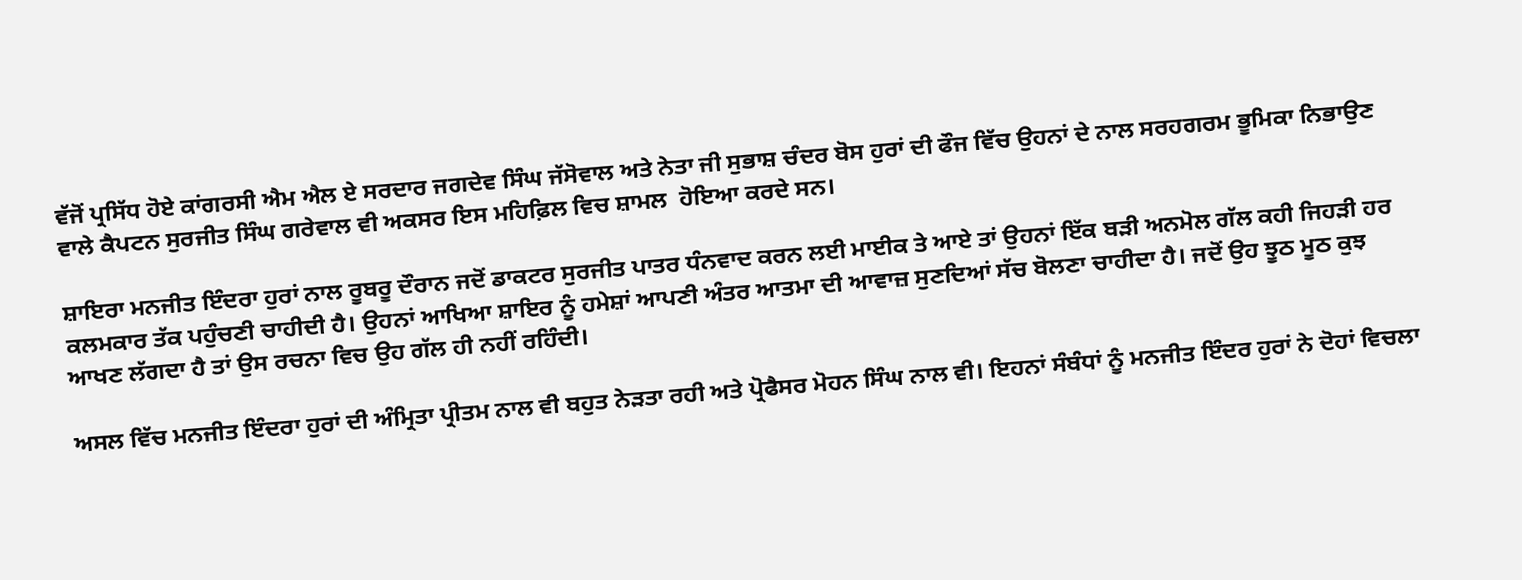ਵੱਜੋਂ ਪ੍ਰਸਿੱਧ ਹੋਏ ਕਾਂਗਰਸੀ ਐਮ ਐਲ ਏ ਸਰਦਾਰ ਜਗਦੇਵ ਸਿੰਘ ਜੱਸੋਵਾਲ ਅਤੇ ਨੇਤਾ ਜੀ ਸੁਭਾਸ਼ ਚੰਦਰ ਬੋਸ ਹੁਰਾਂ ਦੀ ਫੌਜ ਵਿੱਚ ਉਹਨਾਂ ਦੇ ਨਾਲ ਸਰਹਗਰਮ ਭੂਮਿਕਾ ਨਿਭਾਉਣ ਵਾਲੇ ਕੈਪਟਨ ਸੁਰਜੀਤ ਸਿੰਘ ਗਰੇਵਾਲ ਵੀ ਅਕਸਰ ਇਸ ਮਹਿਫ਼ਿਲ ਵਿਚ ਸ਼ਾਮਲ  ਹੋਇਆ ਕਰਦੇ ਸਨ।

ਸ਼ਾਇਰਾ ਮਨਜੀਤ ਇੰਦਰਾ ਹੁਰਾਂ ਨਾਲ ਰੂਬਰੂ ਦੌਰਾਨ ਜਦੋਂ ਡਾਕਟਰ ਸੁਰਜੀਤ ਪਾਤਰ ਧੰਨਵਾਦ ਕਰਨ ਲਈ ਮਾਈਕ ਤੇ ਆਏ ਤਾਂ ਉਹਨਾਂ ਇੱਕ ਬੜੀ ਅਨਮੋਲ ਗੱਲ ਕਹੀ ਜਿਹੜੀ ਹਰ ਕਲਮਕਾਰ ਤੱਕ ਪਹੁੰਚਣੀ ਚਾਹੀਦੀ ਹੈ। ਉਹਨਾਂ ਆਖਿਆ ਸ਼ਾਇਰ ਨੂੰ ਹਮੇਸ਼ਾਂ ਆਪਣੀ ਅੰਤਰ ਆਤਮਾ ਦੀ ਆਵਾਜ਼ ਸੁਣਦਿਆਂ ਸੱਚ ਬੋਲਣਾ ਚਾਹੀਦਾ ਹੈ। ਜਦੋਂ ਉਹ ਝੂਠ ਮੂਠ ਕੁਝ ਆਖਣ ਲੱਗਦਾ ਹੈ ਤਾਂ ਉਸ ਰਚਨਾ ਵਿਚ ਉਹ ਗੱਲ ਹੀ ਨਹੀਂ ਰਹਿੰਦੀ।

ਅਸਲ ਵਿੱਚ ਮਨਜੀਤ ਇੰਦਰਾ ਹੁਰਾਂ ਦੀ ਅੰਮ੍ਰਿਤਾ ਪ੍ਰੀਤਮ ਨਾਲ ਵੀ ਬਹੁਤ ਨੇੜਤਾ ਰਹੀ ਅਤੇ ਪ੍ਰੋਫੈਸਰ ਮੋਹਨ ਸਿੰਘ ਨਾਲ ਵੀ। ਇਹਨਾਂ ਸੰਬੰਧਾਂ ਨੂੰ ਮਨਜੀਤ ਇੰਦਰ ਹੁਰਾਂ ਨੇ ਦੋਹਾਂ ਵਿਚਲਾ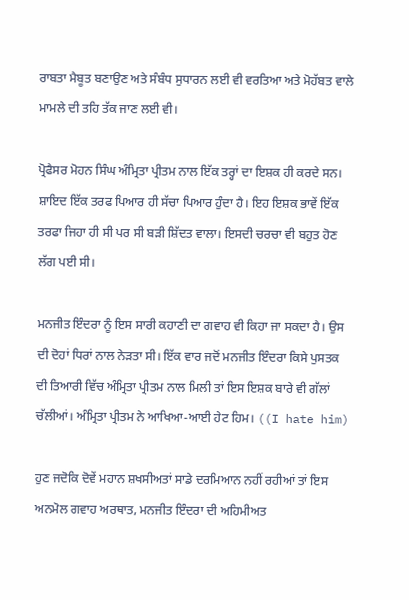ਰਾਬਤਾ ਮੈਬੂਤ ਬਣਾਉਣ ਅਤੇ ਸੰਬੰਧ ਸੁਧਾਰਨ ਲਈ ਵੀ ਵਰਤਿਆ ਅਤੇ ਮੋਹੱਬਤ ਵਾਲੇ ਮਾਮਲੇ ਦੀ ਤਹਿ ਤੱਕ ਜਾਣ ਲਈ ਵੀ।

ਪ੍ਰੋਫੈਸਰ ਮੋਹਨ ਸਿੰਘ ਅੰਮ੍ਰਿਤਾ ਪ੍ਰੀਤਮ ਨਾਲ ਇੱਕ ਤਰ੍ਹਾਂ ਦਾ ਇਸ਼ਕ ਹੀ ਕਰਦੇ ਸਨ। ਸ਼ਾਇਦ ਇੱਕ ਤਰਫ ਪਿਆਰ ਹੀ ਸੱਚਾ ਪਿਆਰ ਹੁੰਦਾ ਹੈ। ਇਹ ਇਸ਼ਕ ਭਾਵੇਂ ਇੱਕ ਤਰਫਾ ਜਿਹਾ ਹੀ ਸੀ ਪਰ ਸੀ ਬੜੀ ਸ਼ਿੱਦਤ ਵਾਲਾ। ਇਸਦੀ ਚਰਚਾ ਵੀ ਬਹੁਤ ਹੋਣ ਲੱਗ ਪਈ ਸੀ।

ਮਨਜੀਤ ਇੰਦਰਾ ਨੂੰ ਇਸ ਸਾਰੀ ਕਹਾਣੀ ਦਾ ਗਵਾਹ ਵੀ ਕਿਹਾ ਜਾ ਸਕਦਾ ਹੈ। ਉਸ ਦੀ ਦੋਹਾਂ ਧਿਰਾਂ ਨਾਲ ਨੇੜਤਾ ਸੀ। ਇੱਕ ਵਾਰ ਜਦੋਂ ਮਨਜੀਤ ਇੰਦਰਾ ਕਿਸੇ ਪੁਸਤਕ ਦੀ ਤਿਆਰੀ ਵਿੱਚ ਅੰਮ੍ਰਿਤਾ ਪ੍ਰੀਤਮ ਨਾਲ ਮਿਲੀ ਤਾਂ ਇਸ ਇਸ਼ਕ ਬਾਰੇ ਵੀ ਗੱਲਾਂ ਚੱਲੀਆਂ। ਅੰਮ੍ਰਿਤਾ ਪ੍ਰੀਤਮ ਨੇ ਆਖਿਆ-ਆਈ ਹੇਟ ਹਿਮ। ((I hate him)

ਹੁਣ ਜਦੋਕਿ ਦੋਵੇਂ ਮਹਾਨ ਸ਼ਖਸੀਅਤਾਂ ਸਾਡੇ ਦਰਮਿਆਨ ਨਹੀਂ ਰਹੀਆਂ ਤਾਂ ਇਸ ਅਨਮੋਲ ਗਵਾਹ ਅਰਥਾਤ, ਮਨਜੀਤ ਇੰਦਰਾ ਦੀ ਅਹਿਮੀਅਤ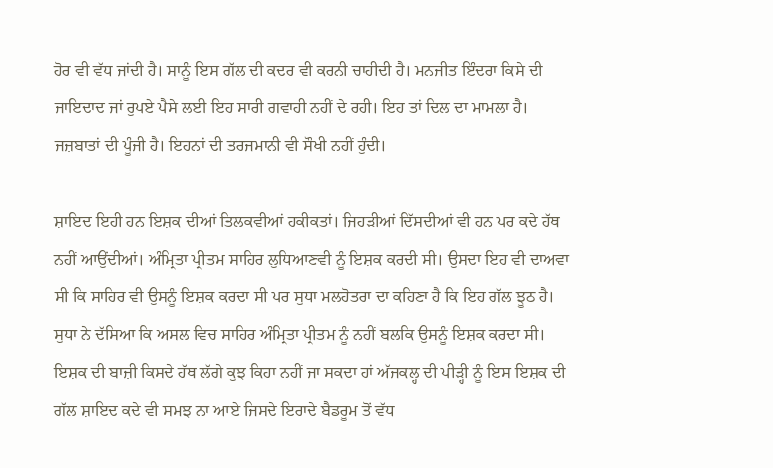ਹੋਰ ਵੀ ਵੱਧ ਜਾਂਦੀ ਹੈ। ਸਾਨੂੰ ਇਸ ਗੱਲ ਦੀ ਕਦਰ ਵੀ ਕਰਨੀ ਚਾਹੀਦੀ ਹੈ। ਮਨਜੀਤ ਇੰਦਰਾ ਕਿਸੇ ਦੀ ਜਾਇਦਾਦ ਜਾਂ ਰੁਪਏ ਪੈਸੇ ਲਈ ਇਹ ਸਾਰੀ ਗਵਾਹੀ ਨਹੀਂ ਦੇ ਰਹੀ। ਇਹ ਤਾਂ ਦਿਲ ਦਾ ਮਾਮਲਾ ਹੈ। ਜਜ਼ਬਾਤਾਂ ਦੀ ਪੂੰਜੀ ਹੈ। ਇਹਨਾਂ ਦੀ ਤਰਜਮਾਨੀ ਵੀ ਸੌਖੀ ਨਹੀਂ ਹੁੰਦੀ।

ਸ਼ਾਇਦ ਇਹੀ ਹਨ ਇਸ਼ਕ ਦੀਆਂ ਤਿਲਕਵੀਆਂ ਹਕੀਕਤਾਂ। ਜਿਹੜੀਆਂ ਦਿੱਸਦੀਆਂ ਵੀ ਹਨ ਪਰ ਕਦੇ ਹੱਥ ਨਹੀਂ ਆਉਂਦੀਆਂ। ਅੰਮ੍ਰਿਤਾ ਪ੍ਰੀਤਮ ਸਾਹਿਰ ਲੁਧਿਆਣਵੀ ਨੂੰ ਇਸ਼ਕ ਕਰਦੀ ਸੀ। ਉਸਦਾ ਇਹ ਵੀ ਦਾਅਵਾ ਸੀ ਕਿ ਸਾਹਿਰ ਵੀ ਉਸਨੂੰ ਇਸ਼ਕ ਕਰਦਾ ਸੀ ਪਰ ਸੁਧਾ ਮਲਹੋਤਰਾ ਦਾ ਕਹਿਣਾ ਹੈ ਕਿ ਇਹ ਗੱਲ ਝੂਠ ਹੈ। ਸੁਧਾ ਨੇ ਦੱਸਿਆ ਕਿ ਅਸਲ ਵਿਚ ਸਾਹਿਰ ਅੰਮ੍ਰਿਤਾ ਪ੍ਰੀਤਮ ਨੂੰ ਨਹੀਂ ਬਲਕਿ ਉਸਨੂੰ ਇਸ਼ਕ ਕਰਦਾ ਸੀ। ਇਸ਼ਕ ਦੀ ਬਾਜ਼ੀ ਕਿਸਦੇ ਹੱਥ ਲੱਗੇ ਕੁਝ ਕਿਹਾ ਨਹੀਂ ਜਾ ਸਕਦਾ ਹਾਂ ਅੱਜਕਲ੍ਹ ਦੀ ਪੀੜ੍ਹੀ ਨੂੰ ਇਸ ਇਸ਼ਕ ਦੀ ਗੱਲ ਸ਼ਾਇਦ ਕਦੇ ਵੀ ਸਮਝ ਨਾ ਆਏ ਜਿਸਦੇ ਇਰਾਦੇ ਬੈਡਰੂਮ ਤੋਂ ਵੱਧ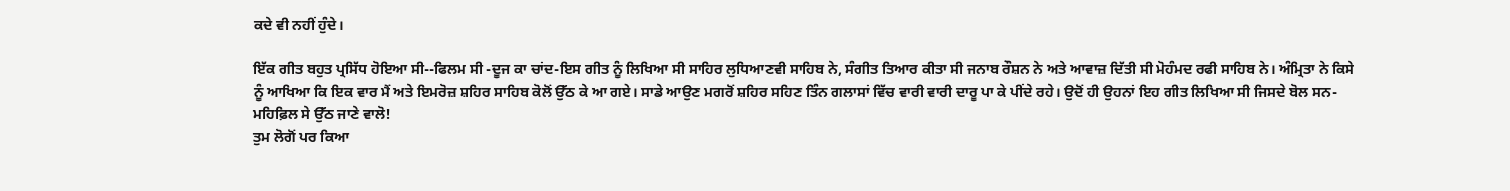ਕਦੇ ਵੀ ਨਹੀਂ ਹੁੰਦੇ।

ਇੱਕ ਗੀਤ ਬਹੁਤ ਪ੍ਰਸਿੱਧ ਹੋਇਆ ਸੀ--ਫਿਲਮ ਸੀ -ਦੂਜ ਕਾ ਚਾਂਦ-ਇਸ ਗੀਤ ਨੂੰ ਲਿਖਿਆ ਸੀ ਸਾਹਿਰ ਲੁਧਿਆਣਵੀ ਸਾਹਿਬ ਨੇ, ਸੰਗੀਤ ਤਿਆਰ ਕੀਤਾ ਸੀ ਜਨਾਬ ਰੌਸ਼ਨ ਨੇ ਅਤੇ ਆਵਾਜ਼ ਦਿੱਤੀ ਸੀ ਮੋਹੰਮਦ ਰਫੀ ਸਾਹਿਬ ਨੇ। ਅੰਮ੍ਰਿਤਾ ਨੇ ਕਿਸੇ ਨੂੰ ਆਖਿਆ ਕਿ ਇਕ ਵਾਰ ਮੈਂ ਅਤੇ ਇਮਰੋਜ਼ ਸ਼ਹਿਰ ਸਾਹਿਬ ਕੋਲੋਂ ਉੱਠ ਕੇ ਆ ਗਏ। ਸਾਡੇ ਆਉਣ ਮਗਰੋਂ ਸ਼ਹਿਰ ਸਹਿਣ ਤਿੰਨ ਗਲਾਸਾਂ ਵਿੱਚ ਵਾਰੀ ਵਾਰੀ ਦਾਰੂ ਪਾ ਕੇ ਪੀਂਦੇ ਰਹੇ। ਉਦੋਂ ਹੀ ਉਹਨਾਂ ਇਹ ਗੀਤ ਲਿਖਿਆ ਸੀ ਜਿਸਦੇ ਬੋਲ ਸਨ-
ਮਹਿਫ਼ਿਲ ਸੇ ਉੱਠ ਜਾਣੇ ਵਾਲੋ!
ਤੁਮ ਲੋਗੋਂ ਪਰ ਕਿਆ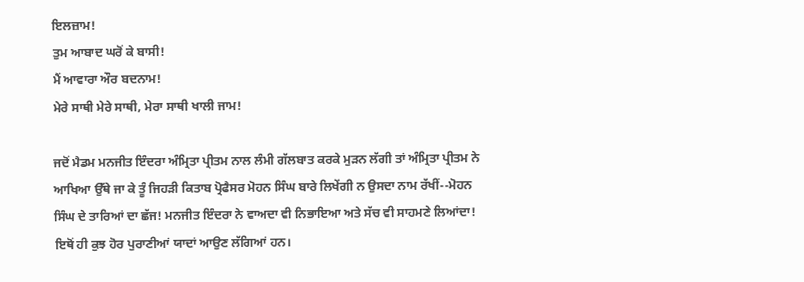ਇਲਜ਼ਾਮ!
ਤੁਮ ਆਬਾਦ ਘਰੋਂ ਕੇ ਬਾਸੀ!
ਮੈਂ ਆਵਾਰਾ ਔਰ ਬਦਨਾਮ!
ਮੇਰੇ ਸਾਥੀ ਮੇਰੇ ਸਾਥੀ, ਮੇਰਾ ਸਾਥੀ ਖਾਲੀ ਜਾਮ!

ਜਦੋਂ ਮੈਡਮ ਮਨਜੀਤ ਇੰਦਰਾ ਅੰਮ੍ਰਿਤਾ ਪ੍ਰੀਤਮ ਨਾਲ ਲੰਮੀ ਗੱਲਬਾਤ ਕਰਕੇ ਮੁੜਨ ਲੱਗੀ ਤਾਂ ਅੰਮ੍ਰਿਤਾ ਪ੍ਰੀਤਮ ਨੇ ਆਖਿਆ ਉੱਥੇ ਜਾ ਕੇ ਤੂੰ ਜਿਹੜੀ ਕਿਤਾਬ ਪ੍ਰੋਫੈਸਰ ਮੋਹਨ ਸਿੰਘ ਬਾਰੇ ਲਿਖੇਂਗੀ ਨ ਉਸਦਾ ਨਾਮ ਰੱਖੀਂ--ਮੋਹਨ ਸਿੰਘ ਦੇ ਤਾਰਿਆਂ ਦਾ ਛੱਜ! ਮਨਜੀਤ ਇੰਦਰਾ ਨੇ ਵਾਅਦਾ ਵੀ ਨਿਭਾਇਆ ਅਤੇ ਸੱਚ ਵੀ ਸਾਹਮਣੇ ਲਿਆਂਦਾ! ਇਥੋਂ ਹੀ ਕੁਝ ਹੋਰ ਪੁਰਾਣੀਆਂ ਯਾਦਾਂ ਆਉਣ ਲੱਗਿਆਂ ਹਨ।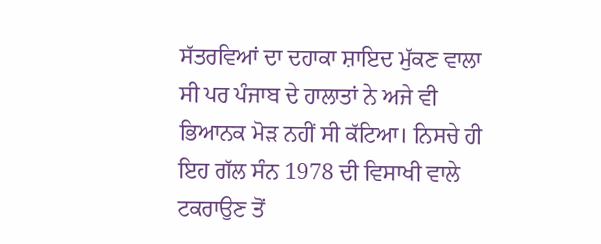ਸੱਤਰਵਿਆਂ ਦਾ ਦਹਾਕਾ ਸ਼ਾਇਦ ਮੁੱਕਣ ਵਾਲਾ ਸੀ ਪਰ ਪੰਜਾਬ ਦੇ ਹਾਲਾਤਾਂ ਨੇ ਅਜੇ ਵੀ ਭਿਆਨਕ ਮੋੜ ਨਹੀਂ ਸੀ ਕੱਟਿਆ। ਨਿਸਚੇ ਹੀ ਇਹ ਗੱਲ ਸੰਨ 1978 ਦੀ ਵਿਸਾਖੀ ਵਾਲੇ ਟਕਰਾਉਣ ਤੋਂ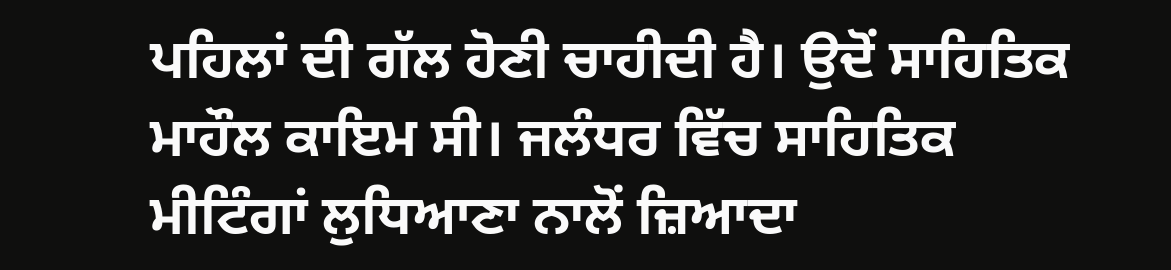ਪਹਿਲਾਂ ਦੀ ਗੱਲ ਹੋਣੀ ਚਾਹੀਦੀ ਹੈ। ਉਦੋਂ ਸਾਹਿਤਿਕ ਮਾਹੌਲ ਕਾਇਮ ਸੀ। ਜਲੰਧਰ ਵਿੱਚ ਸਾਹਿਤਿਕ ਮੀਟਿੰਗਾਂ ਲੁਧਿਆਣਾ ਨਾਲੋਂ ਜ਼ਿਆਦਾ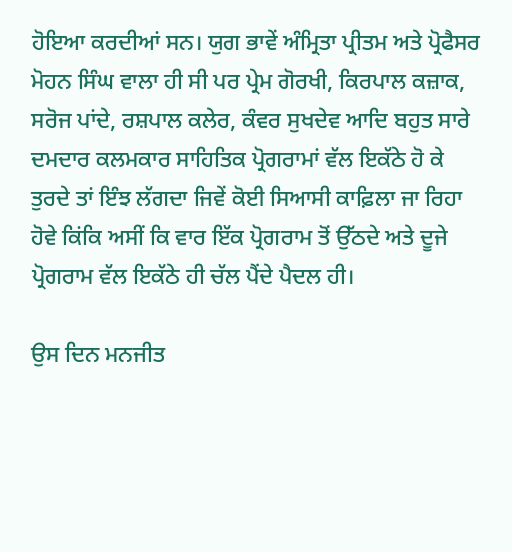ਹੋਇਆ ਕਰਦੀਆਂ ਸਨ। ਯੁਗ ਭਾਵੇਂ ਅੰਮ੍ਰਿਤਾ ਪ੍ਰੀਤਮ ਅਤੇ ਪ੍ਰੋਫੈਸਰ ਮੋਹਨ ਸਿੰਘ ਵਾਲਾ ਹੀ ਸੀ ਪਰ ਪ੍ਰੇਮ ਗੋਰਖੀ, ਕਿਰਪਾਲ ਕਜ਼ਾਕ, ਸਰੋਜ ਪਾਂਦੇ, ਰਸ਼ਪਾਲ ਕਲੇਰ, ਕੰਵਰ ਸੁਖਦੇਵ ਆਦਿ ਬਹੁਤ ਸਾਰੇ ਦਮਦਾਰ ਕਲਮਕਾਰ ਸਾਹਿਤਿਕ ਪ੍ਰੋਗਰਾਮਾਂ ਵੱਲ ਇਕੱਠੇ ਹੋ ਕੇ ਤੁਰਦੇ ਤਾਂ ਇੰਝ ਲੱਗਦਾ ਜਿਵੇਂ ਕੋਈ ਸਿਆਸੀ ਕਾਫ਼ਿਲਾ ਜਾ ਰਿਹਾ ਹੋਵੇ ਕਿਂਕਿ ਅਸੀਂ ਕਿ ਵਾਰ ਇੱਕ ਪ੍ਰੋਗਰਾਮ ਤੋਂ ਉੱਠਦੇ ਅਤੇ ਦੂਜੇ ਪ੍ਰੋਗਰਾਮ ਵੱਲ ਇਕੱਠੇ ਹੀ ਚੱਲ ਪੈਂਦੇ ਪੈਦਲ ਹੀ।

ਉਸ ਦਿਨ ਮਨਜੀਤ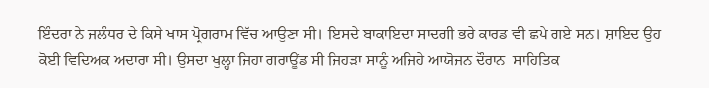ਇੰਦਰਾ ਨੇ ਜਲੰਧਰ ਦੇ ਕਿਸੇ ਖਾਸ ਪ੍ਰੋਗਰਾਮ ਵਿੱਚ ਆਉਣਾ ਸੀ। ਇਸਦੇ ਬਾਕਾਇਦਾ ਸਾਦਗੀ ਭਰੇ ਕਾਰਡ ਵੀ ਛਪੇ ਗਏ ਸਨ। ਸ਼ਾਇਦ ਉਹ ਕੋਈ ਵਿਦਿਅਕ ਅਦਾਰਾ ਸੀ। ਉਸਦਾ ਖੁਲ੍ਹਾ ਜਿਹਾ ਗਰਾਊਂਡ ਸੀ ਜਿਹੜਾ ਸਾਨੂੰ ਅਜਿਹੇ ਆਯੋਜਨ ਦੌਰਾਨ  ਸਾਹਿਤਿਕ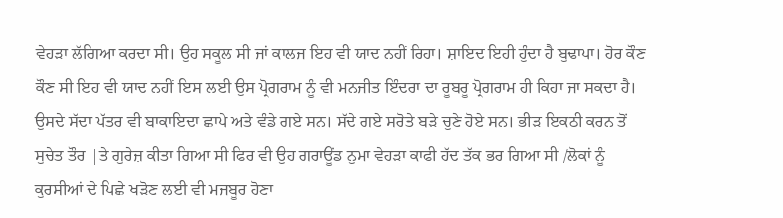ਵੇਹੜਾ ਲੱਗਿਆ ਕਰਦਾ ਸੀ। ਉਹ ਸਕੂਲ ਸੀ ਜਾਂ ਕਾਲਜ ਇਹ ਵੀ ਯਾਦ ਨਹੀਂ ਰਿਹਾ। ਸ਼ਾਇਦ ਇਹੀ ਹੁੰਦਾ ਹੈ ਬੁਢਾਪਾ। ਹੋਰ ਕੌਣ ਕੌਣ ਸੀ ਇਹ ਵੀ ਯਾਦ ਨਹੀਂ ਇਸ ਲਈ ਉਸ ਪ੍ਰੋਗਰਾਮ ਨੂੰ ਵੀ ਮਨਜੀਤ ਇੰਦਰਾ ਦਾ ਰੂਬਰੂ ਪ੍ਰੋਗਰਾਮ ਹੀ ਕਿਹਾ ਜਾ ਸਕਦਾ ਹੈ। ਉਸਦੇ ਸੱਦਾ ਪੱਤਰ ਵੀ ਬਾਕਾਇਦਾ ਛਾਪੇ ਅਤੇ ਵੰਡੇ ਗਏ ਸਨ। ਸੱਦੇ ਗਏ ਸਰੋਤੇ ਬੜੇ ਚੁਣੇ ਹੋਏ ਸਨ। ਭੀੜ ਇਕਠੀ ਕਰਨ ਤੋਂ ਸੁਚੇਤ ਤੌਰ |ਤੇ ਗੁਰੇਜ਼ ਕੀਤਾ ਗਿਆ ਸੀ ਫਿਰ ਵੀ ਉਹ ਗਰਾਊਂਡ ਨੁਮਾ ਵੇਹੜਾ ਕਾਫੀ ਹੱਦ ਤੱਕ ਭਰ ਗਿਆ ਸੀ /ਲੋਕਾਂ ਨੂੰ ਕੁਰਸੀਆਂ ਦੇ ਪਿਛੇ ਖੜੋਣ ਲਈ ਵੀ ਮਜਬੂਰ ਹੋਣਾ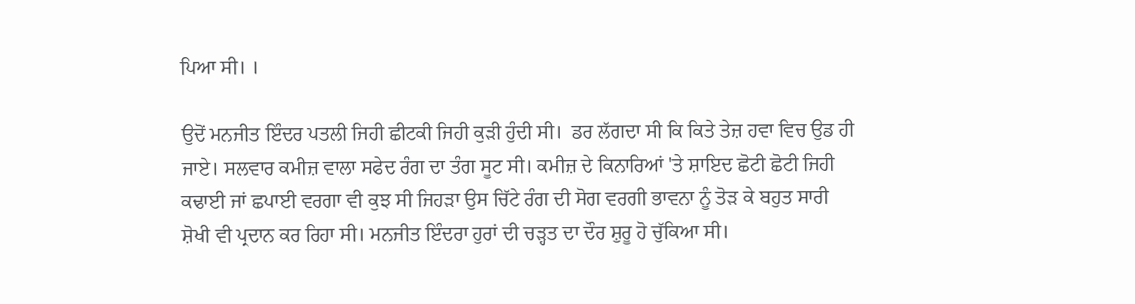ਪਿਆ ਸੀ। ।

ਉਦੋਂ ਮਨਜੀਤ ਇੰਦਰ ਪਤਲੀ ਜਿਹੀ ਛੀਟਕੀ ਜਿਹੀ ਕੁੜੀ ਹੁੰਦੀ ਸੀ।  ਡਰ ਲੱਗਦਾ ਸੀ ਕਿ ਕਿਤੇ ਤੇਜ਼ ਹਵਾ ਵਿਚ ਉਡ ਹੀ  ਜਾਏ। ਸਲਵਾਰ ਕਮੀਜ਼ ਵਾਲਾ ਸਫੇਦ ਰੰਗ ਦਾ ਤੰਗ ਸੂਟ ਸੀ। ਕਮੀਜ਼ ਦੇ ਕਿਨਾਰਿਆਂ 'ਤੇ ਸ਼ਾਇਦ ਛੋਟੀ ਛੋਟੀ ਜਿਹੀ ਕਢਾਈ ਜਾਂ ਛਪਾਈ ਵਰਗਾ ਵੀ ਕੁਝ ਸੀ ਜਿਹੜਾ ਉਸ ਚਿੱਟੇ ਰੰਗ ਦੀ ਸੋਗ ਵਰਗੀ ਭਾਵਨਾ ਨੂੰ ਤੋੜ ਕੇ ਬਹੁਤ ਸਾਰੀ ਸ਼ੋਖੀ ਵੀ ਪ੍ਰਦਾਨ ਕਰ ਰਿਹਾ ਸੀ। ਮਨਜੀਤ ਇੰਦਰਾ ਹੁਰਾਂ ਦੀ ਚੜ੍ਹਤ ਦਾ ਦੌਰ ਸ਼ੁਰੂ ਹੋ ਚੁੱਕਿਆ ਸੀ।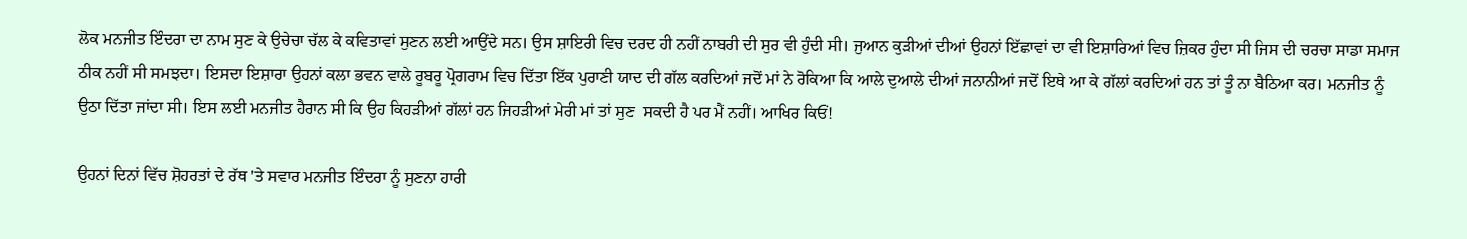ਲੋਕ ਮਨਜੀਤ ਇੰਦਰਾ ਦਾ ਨਾਮ ਸੁਣ ਕੇ ਉਚੇਚਾ ਚੱਲ ਕੇ ਕਵਿਤਾਵਾਂ ਸੁਣਨ ਲਈ ਆਉਂਦੇ ਸਨ। ਉਸ ਸ਼ਾਇਰੀ ਵਿਚ ਦਰਦ ਹੀ ਨਹੀਂ ਨਾਬਰੀ ਦੀ ਸੁਰ ਵੀ ਹੁੰਦੀ ਸੀ। ਜੁਆਨ ਕੁੜੀਆਂ ਦੀਆਂ ਉਹਨਾਂ ਇੱਛਾਵਾਂ ਦਾ ਵੀ ਇਸ਼ਾਰਿਆਂ ਵਿਚ ਜ਼ਿਕਰ ਹੁੰਦਾ ਸੀ ਜਿਸ ਦੀ ਚਰਚਾ ਸਾਡਾ ਸਮਾਜ ਠੀਕ ਨਹੀਂ ਸੀ ਸਮਝਦਾ। ਇਸਦਾ ਇਸ਼ਾਰਾ ਉਹਨਾਂ ਕਲਾ ਭਵਨ ਵਾਲੇ ਰੂਬਰੂ ਪ੍ਰੋਗਰਾਮ ਵਿਚ ਦਿੱਤਾ ਇੱਕ ਪੁਰਾਣੀ ਯਾਦ ਦੀ ਗੱਲ ਕਰਦਿਆਂ ਜਦੋਂ ਮਾਂ ਨੇ ਰੋਕਿਆ ਕਿ ਆਲੇ ਦੁਆਲੇ ਦੀਆਂ ਜਨਾਨੀਆਂ ਜਦੋਂ ਇਥੇ ਆ ਕੇ ਗੱਲਾਂ ਕਰਦਿਆਂ ਹਨ ਤਾਂ ਤੂੰ ਨਾ ਬੈਠਿਆ ਕਰ। ਮਨਜੀਤ ਨੂੰ ਉਠਾ ਦਿੱਤਾ ਜਾਂਦਾ ਸੀ। ਇਸ ਲਈ ਮਨਜੀਤ ਹੈਰਾਨ ਸੀ ਕਿ ਉਹ ਕਿਹੜੀਆਂ ਗੱਲਾਂ ਹਨ ਜਿਹੜੀਆਂ ਮੇਰੀ ਮਾਂ ਤਾਂ ਸੁਣ  ਸਕਦੀ ਹੈ ਪਰ ਮੈਂ ਨਹੀਂ। ਆਖਿਰ ਕਿਓਂ!

ਉਹਨਾਂ ਦਿਨਾਂ ਵਿੱਚ ਸ਼ੋਹਰਤਾਂ ਦੇ ਰੱਥ 'ਤੇ ਸਵਾਰ ਮਨਜੀਤ ਇੰਦਰਾ ਨੂੰ ਸੁਣਨਾ ਹਾਰੀ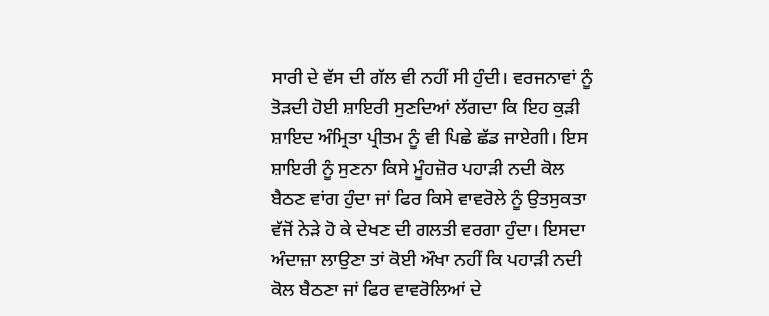ਸਾਰੀ ਦੇ ਵੱਸ ਦੀ ਗੱਲ ਵੀ ਨਹੀਂ ਸੀ ਹੁੰਦੀ। ਵਰਜਨਾਵਾਂ ਨੂੰ ਤੋੜਦੀ ਹੋਈ ਸ਼ਾਇਰੀ ਸੁਣਦਿਆਂ ਲੱਗਦਾ ਕਿ ਇਹ ਕੁੜੀ ਸ਼ਾਇਦ ਅੰਮ੍ਰਿਤਾ ਪ੍ਰੀਤਮ ਨੂੰ ਵੀ ਪਿਛੇ ਛੱਡ ਜਾਏਗੀ। ਇਸ ਸ਼ਾਇਰੀ ਨੂੰ ਸੁਣਨਾ ਕਿਸੇ ਮੂੰਹਜ਼ੋਰ ਪਹਾੜੀ ਨਦੀ ਕੋਲ ਬੈਠਣ ਵਾਂਗ ਹੁੰਦਾ ਜਾਂ ਫਿਰ ਕਿਸੇ ਵਾਵਰੋਲੇ ਨੂੰ ਉਤਸੁਕਤਾ ਵੱਜੋਂ ਨੇੜੇ ਹੋ ਕੇ ਦੇਖਣ ਦੀ ਗਲਤੀ ਵਰਗਾ ਹੁੰਦਾ। ਇਸਦਾ ਅੰਦਾਜ਼ਾ ਲਾਉਣਾ ਤਾਂ ਕੋਈ ਔਖਾ ਨਹੀਂ ਕਿ ਪਹਾੜੀ ਨਦੀ ਕੋਲ ਬੈਠਣਾ ਜਾਂ ਫਿਰ ਵਾਵਰੋਲਿਆਂ ਦੇ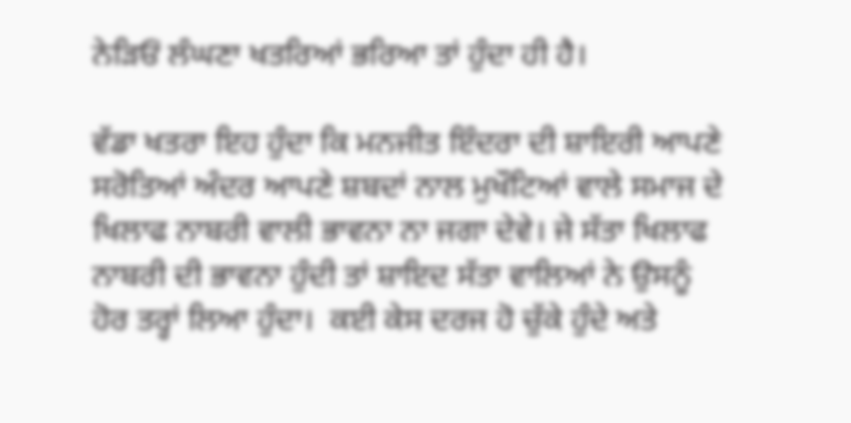ਨੇੜਿਓਂ ਲੰਘਣਾ ਖਤਰਿਆਂ ਭਰਿਆ ਤਾਂ ਹੁੰਦਾ ਹੀ ਹੈ।

ਵੱਡਾ ਖਤਰਾ ਇਹ ਹੁੰਦਾ ਕਿ ਮਨਜੀਤ ਇੰਦਰਾ ਦੀ ਸ਼ਾਇਰੀ ਆਪਣੇ ਸਰੋਤਿਆਂ ਅੰਦਰ ਆਪਣੇ ਸ਼ਬਦਾਂ ਨਾਲ ਮੁਖੌਟਿਆਂ ਵਾਲੇ ਸਮਾਜ ਦੇ ਖਿਲਾਫ ਨਾਬਰੀ ਵਾਲੀ ਭਾਵਨਾ ਨਾ ਜਗਾ ਦੇਵੇ। ਜੇ ਸੱਤਾ ਖਿਲਾਫ ਨਾਬਰੀ ਦੀ ਭਾਵਨਾ ਹੁੰਦੀ ਤਾਂ ਸ਼ਾਇਦ ਸੱਤਾ ਵਾਲਿਆਂ ਨੇ ਉਸਨੂੰ ਹੋਰ ਤਰ੍ਹਾਂ ਲਿਆ ਹੁੰਦਾ।  ਕਈ ਕੇਸ ਦਰਜ ਹੋ ਚੁੱਕੇ ਹੁੰਦੇ ਅਤੇ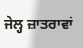ਜੇਲ੍ਹ ਜ਼ਾਤਰਾਵਾਂ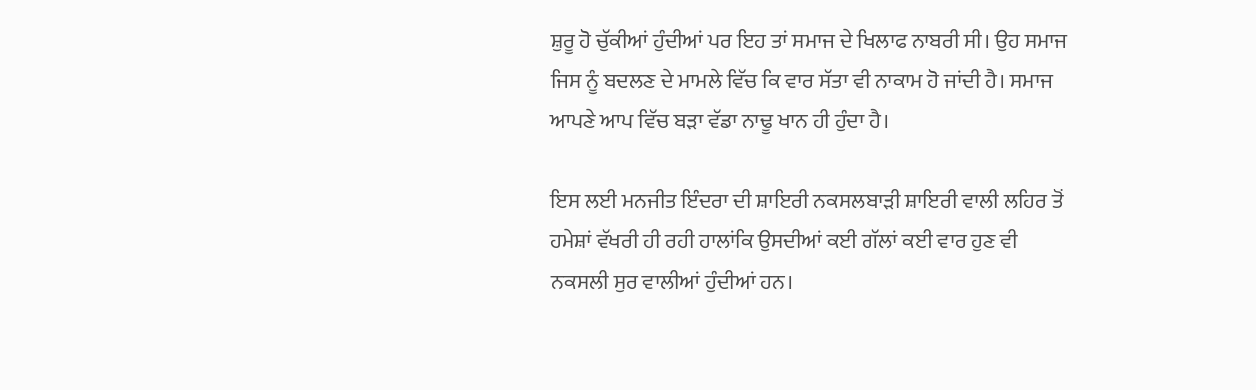ਸ਼ੁਰੂ ਹੋ ਚੁੱਕੀਆਂ ਹੁੰਦੀਆਂ ਪਰ ਇਹ ਤਾਂ ਸਮਾਜ ਦੇ ਖਿਲਾਫ ਨਾਬਰੀ ਸੀ। ਉਹ ਸਮਾਜ ਜਿਸ ਨੂੰ ਬਦਲਣ ਦੇ ਮਾਮਲੇ ਵਿੱਚ ਕਿ ਵਾਰ ਸੱਤਾ ਵੀ ਨਾਕਾਮ ਹੋ ਜਾਂਦੀ ਹੈ। ਸਮਾਜ ਆਪਣੇ ਆਪ ਵਿੱਚ ਬੜਾ ਵੱਡਾ ਨਾਢੂ ਖਾਨ ਹੀ ਹੁੰਦਾ ਹੈ।

ਇਸ ਲਈ ਮਨਜੀਤ ਇੰਦਰਾ ਦੀ ਸ਼ਾਇਰੀ ਨਕਸਲਬਾੜੀ ਸ਼ਾਇਰੀ ਵਾਲੀ ਲਹਿਰ ਤੋਂ ਹਮੇਸ਼ਾਂ ਵੱਖਰੀ ਹੀ ਰਹੀ ਹਾਲਾਂਕਿ ਉਸਦੀਆਂ ਕਈ ਗੱਲਾਂ ਕਈ ਵਾਰ ਹੁਣ ਵੀ ਨਕਸਲੀ ਸੁਰ ਵਾਲੀਆਂ ਹੁੰਦੀਆਂ ਹਨ।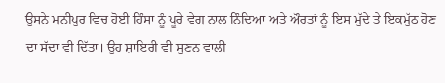ਉਸਨੇ ਮਨੀਪੁਰ ਵਿਚ ਹੋਈ ਹਿੰਸਾ ਨੂੰ ਪੂਰੇ ਵੇਗ ਨਾਲ ਨਿੰਦਿਆ ਅਤੇ ਔਰਤਾਂ ਨੂੰ ਇਸ ਮੁੱਦੇ ਤੇ ਇਕਮੁੱਠ ਹੋਣ ਦਾ ਸੱਦਾ ਵੀ ਦਿੱਤਾ। ਉਹ ਸ਼ਾਇਰੀ ਵੀ ਸੁਣਨ ਵਾਲੀ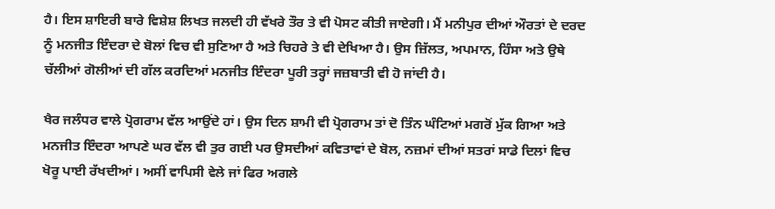ਹੈ। ਇਸ ਸ਼ਾਇਰੀ ਬਾਰੇ ਵਿਸ਼ੇਸ਼ ਲਿਖਤ ਜਲਦੀ ਹੀ ਵੱਖਰੇ ਤੌਰ ਤੇ ਵੀ ਪੋਸਟ ਕੀਤੀ ਜਾਏਗੀ। ਮੈਂ ਮਨੀਪੁਰ ਦੀਆਂ ਔਰਤਾਂ ਦੇ ਦਰਦ ਨੂੰ ਮਨਜੀਤ ਇੰਦਰਾ ਦੇ ਬੋਲਾਂ ਵਿਚ ਵੀ ਸੁਣਿਆ ਹੈ ਅਤੇ ਚਿਹਰੇ ਤੇ ਵੀ ਦੇਖਿਆ ਹੈ। ਉਸ ਜ਼ਿੱਲਤ, ਅਪਮਾਨ, ਹਿੰਸਾ ਅਤੇ ਉਥੇ ਚੱਲੀਆਂ ਗੋਲੀਆਂ ਦੀ ਗੱਲ ਕਰਦਿਆਂ ਮਨਜੀਤ ਇੰਦਰਾ ਪੂਰੀ ਤਰ੍ਹਾਂ ਜਜ਼ਬਾਤੀ ਵੀ ਹੋ ਜਾਂਦੀ ਹੈ।

ਖੈਰ ਜਲੰਧਰ ਵਾਲੇ ਪ੍ਰੋਗਰਾਮ ਵੱਲ ਆਉਂਦੇ ਹਾਂ। ਉਸ ਦਿਨ ਸ਼ਾਮੀ ਵੀ ਪ੍ਰੋਗਰਾਮ ਤਾਂ ਦੋ ਤਿੰਨ ਘੰਟਿਆਂ ਮਗਰੋਂ ਮੁੱਕ ਗਿਆ ਅਤੇ ਮਨਜੀਤ ਇੰਦਰਾ ਆਪਣੇ ਘਰ ਵੱਲ ਵੀ ਤੁਰ ਗਈ ਪਰ ਉਸਦੀਆਂ ਕਵਿਤਾਵਾਂ ਦੇ ਬੋਲ, ਨਜ਼ਮਾਂ ਦੀਆਂ ਸਤਰਾਂ ਸਾਡੇ ਦਿਲਾਂ ਵਿਚ ਖੋਰੂ ਪਾਈ ਰੱਖਦੀਆਂ। ਅਸੀਂ ਵਾਪਿਸੀ ਵੇਲੇ ਜਾਂ ਫਿਰ ਅਗਲੇ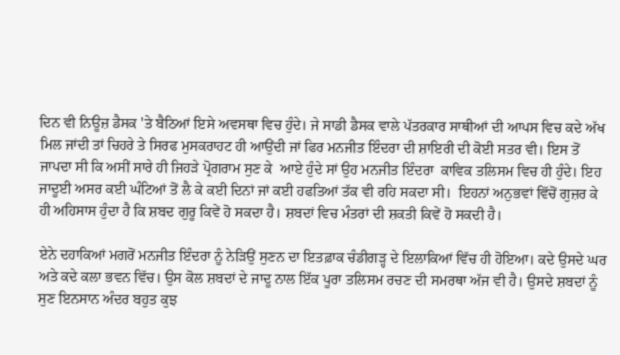ਦਿਨ ਵੀ ਨਿਊਜ਼ ਡੈਸਕ 'ਤੇ ਬੈਠਿਆਂ ਇਸੇ ਅਵਸਥਾ ਵਿਚ ਹੁੰਦੇ। ਜੇ ਸਾਡੀ ਡੈਸਕ ਵਾਲੇ ਪੱਤਰਕਾਰ ਸਾਥੀਆਂ ਦੀ ਆਪਸ ਵਿਚ ਕਦੇ ਅੱਖ ਮਿਲ ਜਾਂਦੀ ਤਾਂ ਚਿਹਰੇ ਤੇ ਸਿਰਫ ਮੁਸਕਰਾਹਟ ਹੀ ਆਉਂਦੀ ਜਾਂ ਫਿਰ ਮਨਜੀਤ ਇੰਦਰਾ ਦੀ ਸ਼ਾਇਰੀ ਦੀ ਕੋਈ ਸਤਰ ਵੀ। ਇਸ ਤੋਂ ਜਾਪਦਾ ਸੀ ਕਿ ਅਸੀਂ ਸਾਰੇ ਹੀ ਜਿਹੜੇ ਪ੍ਰੋਗਰਾਮ ਸੁਣ ਕੇ  ਆਏ ਹੁੰਦੇ ਸਾਂ ਉਹ ਮਨਜੀਤ ਇੰਦਰਾ  ਕਾਵਿਕ ਤਲਿਸਮ ਵਿਚ ਹੀ ਹੁੰਦੇ। ਇਹ ਜਾਦੂਈ ਅਸਰ ਕਈ ਘੰਟਿਆਂ ਤੋਂ ਲੈ ਕੇ ਕਈ ਦਿਨਾਂ ਜਾਂ ਕਈ ਹਫਤਿਆਂ ਤੱਕ ਵੀ ਰਹਿ ਸਕਦਾ ਸੀ।  ਇਹਨਾਂ ਅਨੁਭਵਾਂ ਵਿੱਚੋਂ ਗੁਜ਼ਰ ਕੇ ਹੀ ਅਹਿਸਾਸ ਹੁੰਦਾ ਹੈ ਕਿ ਸ਼ਬਦ ਗੁਰੂ ਕਿਵੇਂ ਹੋ ਸਕਦਾ ਹੈ। ਸ਼ਬਦਾਂ ਵਿਚ ਮੰਤਰਾਂ ਦੀ ਸ਼ਕਤੀ ਕਿਵੇਂ ਹੋ ਸਕਦੀ ਹੈ।

ਏਨੇ ਦਹਾਕਿਆਂ ਮਗਰੋਂ ਮਨਜੀਤ ਇੰਦਰਾ ਨੂੰ ਨੇੜਿਉਂ ਸੁਣਨ ਦਾ ਇਤਫ਼ਾਕ ਚੰਡੀਗੜ੍ਹ ਦੇ ਇਲਾਕਿਆਂ ਵਿੱਚ ਹੀ ਹੋਇਆ। ਕਦੇ ਉਸਦੇ ਘਰ ਅਤੇ ਕਦੇ ਕਲਾ ਭਵਨ ਵਿੱਚ। ਉਸ ਕੋਲ ਸ਼ਬਦਾਂ ਦੇ ਜਾਦੂ ਨਾਲ ਇੱਕ ਪੂਰਾ ਤਲਿਸਮ ਰਚਣ ਦੀ ਸਮਰਥਾ ਅੱਜ ਵੀ ਹੈ। ਉਸਦੇ ਸ਼ਬਦਾਂ ਨੂੰ ਸੁਣ ਇਨਸਾਨ ਅੰਦਰ ਬਹੁਤ ਕੁਝ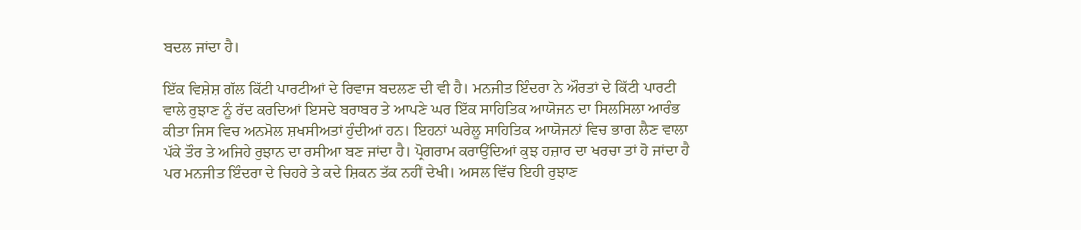ਬਦਲ ਜਾਂਦਾ ਹੈ।

ਇੱਕ ਵਿਸ਼ੇਸ਼ ਗੱਲ ਕਿੱਟੀ ਪਾਰਟੀਆਂ ਦੇ ਰਿਵਾਜ ਬਦਲਣ ਦੀ ਵੀ ਹੈ। ਮਨਜੀਤ ਇੰਦਰਾ ਨੇ ਔਰਤਾਂ ਦੇ ਕਿੱਟੀ ਪਾਰਟੀ ਵਾਲੇ ਰੁਝਾਣ ਨੂੰ ਰੱਦ ਕਰਦਿਆਂ ਇਸਦੇ ਬਰਾਬਰ ਤੇ ਆਪਣੇ ਘਰ ਇੱਕ ਸਾਹਿਤਿਕ ਆਯੋਜਨ ਦਾ ਸਿਲਸਿਲਾ ਆਰੰਭ ਕੀਤਾ ਜਿਸ ਵਿਚ ਅਨਮੋਲ ਸ਼ਖਸੀਅਤਾਂ ਹੁੰਦੀਆਂ ਹਨ। ਇਹਨਾਂ ਘਰੇਲੂ ਸਾਹਿਤਿਕ ਆਯੋਜਨਾਂ ਵਿਚ ਭਾਗ ਲੈਣ ਵਾਲਾ ਪੱਕੇ ਤੌਰ ਤੇ ਅਜਿਹੇ ਰੁਝਾਨ ਦਾ ਰਸੀਆ ਬਣ ਜਾਂਦਾ ਹੈ। ਪ੍ਰੋਗਰਾਮ ਕਰਾਉਂਦਿਆਂ ਕੁਝ ਹਜ਼ਾਰ ਦਾ ਖਰਚਾ ਤਾਂ ਹੋ ਜਾਂਦਾ ਹੈ ਪਰ ਮਨਜੀਤ ਇੰਦਰਾ ਦੇ ਚਿਹਰੇ ਤੇ ਕਦੇ ਸ਼ਿਕਨ ਤੱਕ ਨਹੀਂ ਦੇਖੀ। ਅਸਲ ਵਿੱਚ ਇਹੀ ਰੁਝਾਣ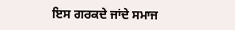ਇਸ ਗਰਕਦੇ ਜਾਂਦੇ ਸਮਾਜ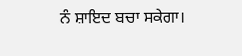ਨੰ ਸ਼ਾਇਦ ਬਚਾ ਸਕੇਗਾ।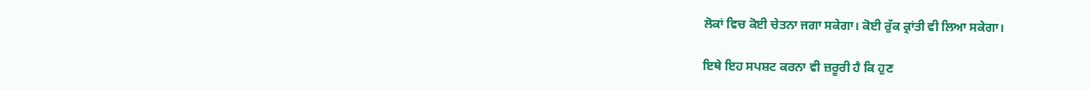ਲੋਕਾਂ ਵਿਚ ਕੋਈ ਚੇਤਨਾ ਜਗਾ ਸਕੇਗਾ। ਕੋਈ ਰੁੱਕ ਕ੍ਰਾਂਤੀ ਵੀ ਲਿਆ ਸਕੇਗਾ।

ਇਥੇ ਇਹ ਸਪਸ਼ਟ ਕਰਨਾ ਵੀ ਜ਼ਰੂਰੀ ਹੈ ਕਿ ਹੁਣ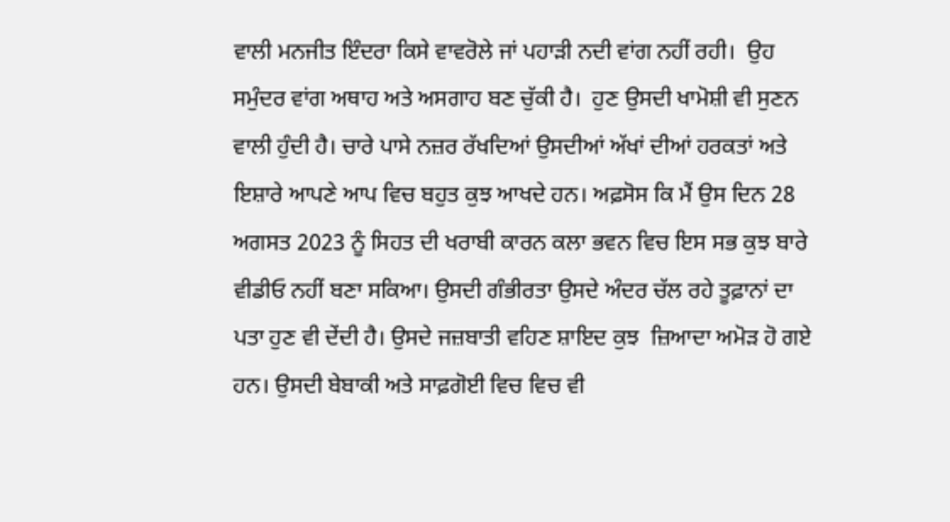ਵਾਲੀ ਮਨਜੀਤ ਇੰਦਰਾ ਕਿਸੇ ਵਾਵਰੋਲੇ ਜਾਂ ਪਹਾੜੀ ਨਦੀ ਵਾਂਗ ਨਹੀਂ ਰਹੀ।  ਉਹ ਸਮੁੰਦਰ ਵਾਂਗ ਅਥਾਹ ਅਤੇ ਅਸਗਾਹ ਬਣ ਚੁੱਕੀ ਹੈ।  ਹੁਣ ਉਸਦੀ ਖਾਮੋਸ਼ੀ ਵੀ ਸੁਣਨ ਵਾਲੀ ਹੁੰਦੀ ਹੈ। ਚਾਰੇ ਪਾਸੇ ਨਜ਼ਰ ਰੱਖਦਿਆਂ ਉਸਦੀਆਂ ਅੱਖਾਂ ਦੀਆਂ ਹਰਕਤਾਂ ਅਤੇ ਇਸ਼ਾਰੇ ਆਪਣੇ ਆਪ ਵਿਚ ਬਹੁਤ ਕੁਝ ਆਖਦੇ ਹਨ। ਅਫ਼ਸੋਸ ਕਿ ਮੈਂ ਉਸ ਦਿਨ 28 ਅਗਸਤ 2023 ਨੂੰ ਸਿਹਤ ਦੀ ਖਰਾਬੀ ਕਾਰਨ ਕਲਾ ਭਵਨ ਵਿਚ ਇਸ ਸਭ ਕੁਝ ਬਾਰੇ ਵੀਡੀਓ ਨਹੀਂ ਬਣਾ ਸਕਿਆ। ਉਸਦੀ ਗੰਭੀਰਤਾ ਉਸਦੇ ਅੰਦਰ ਚੱਲ ਰਹੇ ਤੂਫ਼ਾਨਾਂ ਦਾ ਪਤਾ ਹੁਣ ਵੀ ਦੇਂਦੀ ਹੈ। ਉਸਦੇ ਜਜ਼ਬਾਤੀ ਵਹਿਣ ਸ਼ਾਇਦ ਕੁਝ  ਜ਼ਿਆਦਾ ਅਮੋੜ ਹੋ ਗਏ ਹਨ। ਉਸਦੀ ਬੇਬਾਕੀ ਅਤੇ ਸਾਫ਼ਗੋਈ ਵਿਚ ਵਿਚ ਵੀ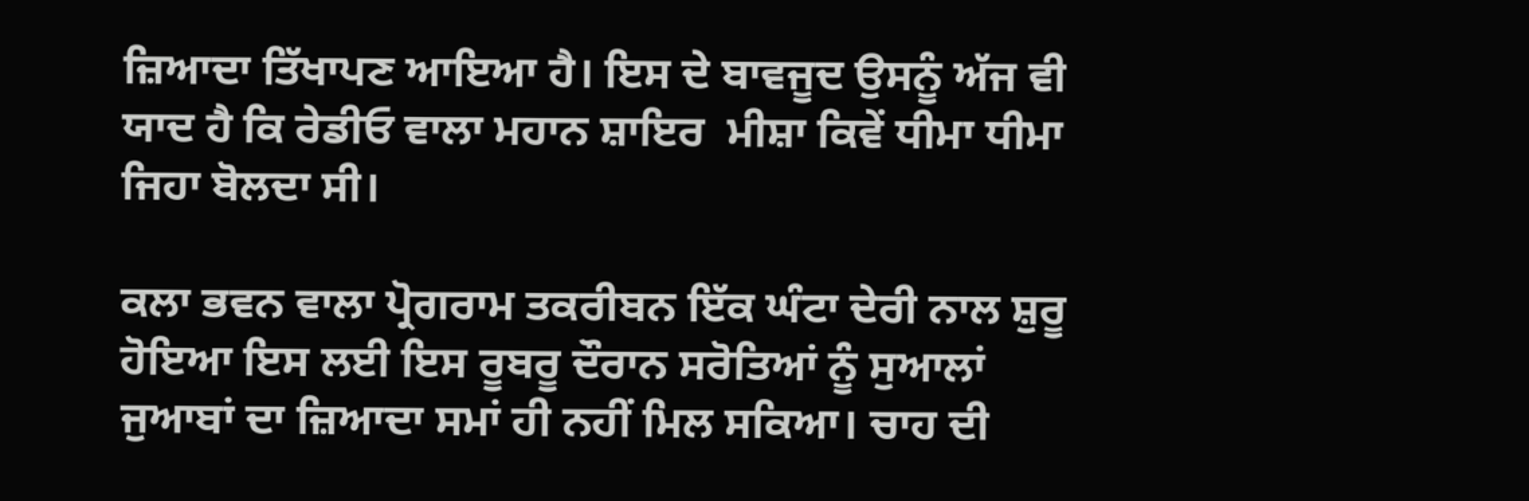ਜ਼ਿਆਦਾ ਤਿੱਖਾਪਣ ਆਇਆ ਹੈ। ਇਸ ਦੇ ਬਾਵਜੂਦ ਉਸਨੂੰ ਅੱਜ ਵੀ ਯਾਦ ਹੈ ਕਿ ਰੇਡੀਓ ਵਾਲਾ ਮਹਾਨ ਸ਼ਾਇਰ  ਮੀਸ਼ਾ ਕਿਵੇਂ ਧੀਮਾ ਧੀਮਾ ਜਿਹਾ ਬੋਲਦਾ ਸੀ।

ਕਲਾ ਭਵਨ ਵਾਲਾ ਪ੍ਰੋਗਰਾਮ ਤਕਰੀਬਨ ਇੱਕ ਘੰਟਾ ਦੇਰੀ ਨਾਲ ਸ਼ੁਰੂ ਹੋਇਆ ਇਸ ਲਈ ਇਸ ਰੂਬਰੂ ਦੌਰਾਨ ਸਰੋਤਿਆਂ ਨੂੰ ਸੁਆਲਾਂ ਜੁਆਬਾਂ ਦਾ ਜ਼ਿਆਦਾ ਸਮਾਂ ਹੀ ਨਹੀਂ ਮਿਲ ਸਕਿਆ। ਚਾਹ ਦੀ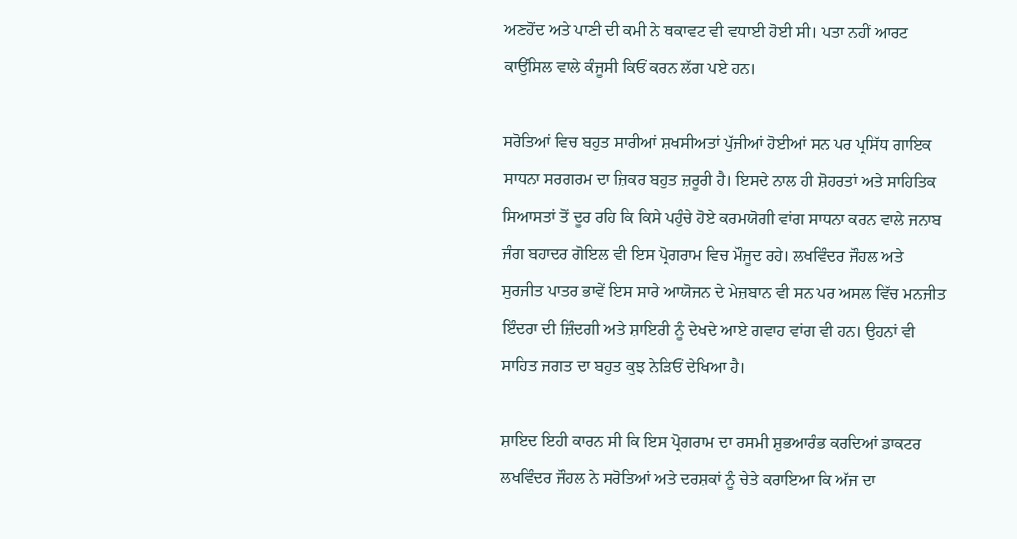ਅਣਹੋਂਦ ਅਤੇ ਪਾਣੀ ਦੀ ਕਮੀ ਨੇ ਥਕਾਵਟ ਵੀ ਵਧਾਈ ਹੋਈ ਸੀ। ਪਤਾ ਨਹੀਂ ਆਰਟ ਕਾਉਂਸਿਲ ਵਾਲੇ ਕੰਜੂਸੀ ਕਿਓਂ ਕਰਨ ਲੱਗ ਪਏ ਹਨ।

ਸਰੋਤਿਆਂ ਵਿਚ ਬਹੁਤ ਸਾਰੀਆਂ ਸ਼ਖਸੀਅਤਾਂ ਪੁੱਜੀਆਂ ਹੋਈਆਂ ਸਨ ਪਰ ਪ੍ਰਸਿੱਧ ਗਾਇਕ ਸਾਧਨਾ ਸਰਗਰਮ ਦਾ ਜ਼ਿਕਰ ਬਹੁਤ ਜ਼ਰੂਰੀ ਹੈ। ਇਸਦੇ ਨਾਲ ਹੀ ਸ਼ੋਹਰਤਾਂ ਅਤੇ ਸਾਹਿਤਿਕ ਸਿਆਸਤਾਂ ਤੋਂ ਦੂਰ ਰਹਿ ਕਿ ਕਿਸੇ ਪਹੁੰਚੇ ਹੋਏ ਕਰਮਯੋਗੀ ਵਾਂਗ ਸਾਧਨਾ ਕਰਨ ਵਾਲੇ ਜਨਾਬ ਜੰਗ ਬਹਾਦਰ ਗੋਇਲ ਵੀ ਇਸ ਪ੍ਰੋਗਰਾਮ ਵਿਚ ਮੌਜੂਦ ਰਹੇ। ਲਖਵਿੰਦਰ ਜੌਹਲ ਅਤੇ ਸੁਰਜੀਤ ਪਾਤਰ ਭਾਵੇਂ ਇਸ ਸਾਰੇ ਆਯੋਜਨ ਦੇ ਮੇਜ਼ਬਾਨ ਵੀ ਸਨ ਪਰ ਅਸਲ ਵਿੱਚ ਮਨਜੀਤ ਇੰਦਰਾ ਦੀ ਜ਼ਿੰਦਗੀ ਅਤੇ ਸ਼ਾਇਰੀ ਨੂੰ ਦੇਖਦੇ ਆਏ ਗਵਾਹ ਵਾਂਗ ਵੀ ਹਨ। ਉਹਨਾਂ ਵੀ ਸਾਹਿਤ ਜਗਤ ਦਾ ਬਹੁਤ ਕੁਝ ਨੇੜਿਓਂ ਦੇਖਿਆ ਹੈ।

ਸ਼ਾਇਦ ਇਹੀ ਕਾਰਨ ਸੀ ਕਿ ਇਸ ਪ੍ਰੋਗਰਾਮ ਦਾ ਰਸਮੀ ਸ਼ੁਭਆਰੰਭ ਕਰਦਿਆਂ ਡਾਕਟਰ ਲਖਵਿੰਦਰ ਜੌਹਲ ਨੇ ਸਰੋਤਿਆਂ ਅਤੇ ਦਰਸ਼ਕਾਂ ਨੂੰ ਚੇਤੇ ਕਰਾਇਆ ਕਿ ਅੱਜ ਦਾ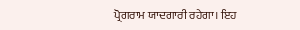ਪ੍ਰੋਗਰਾਮ ਯਾਦਗਾਰੀ ਰਹੇਗਾ। ਇਹ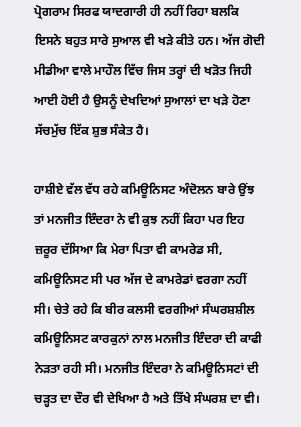ਪ੍ਰੋਗਰਾਮ ਸਿਰਫ ਯਾਦਗਾਰੀ ਹੀ ਨਹੀਂ ਰਿਹਾ ਬਲਕਿ ਇਸਨੇ ਬਹੁਤ ਸਾਰੇ ਸੁਆਲ ਵੀ ਖੜੇ ਕੀਤੇ ਹਨ। ਅੱਜ ਗੋਦੀ ਮੀਡੀਆ ਵਾਲੇ ਮਾਹੌਲ ਵਿੱਚ ਜਿਸ ਤਰ੍ਹਾਂ ਦੀ ਖੜੋਤ ਜਿਹੀ ਆਈ ਹੋਈ ਹੈ ਉਸਨੂੰ ਦੇਖਦਿਆਂ ਸੁਆਲਾਂ ਦਾ ਖੜੇ ਹੋਣਾ ਸੱਚਮੁੱਚ ਇੱਕ ਸ਼ੁਭ ਸੰਕੇਤ ਹੈ।

ਹਾਸ਼ੀਏ ਵੱਲ ਵੱਧ ਰਹੇ ਕਮਿਊਨਿਸਟ ਅੰਦੋਲਨ ਬਾਰੇ ਉਂਝ ਤਾਂ ਮਨਜੀਤ ਇੰਦਰਾ ਨੇ ਵੀ ਕੁਝ ਨਹੀਂ ਕਿਹਾ ਪਰ ਇਹ ਜ਼ਰੂਰ ਦੱਸਿਆ ਕਿ ਮੇਰਾ ਪਿਤਾ ਵੀ ਕਾਮਰੇਡ ਸੀ, ਕਮਿਊਨਿਸਟ ਸੀ ਪਰ ਅੱਜ ਦੇ ਕਾਮਰੇਡਾਂ ਵਰਗਾ ਨਹੀਂ ਸੀ। ਚੇਤੇ ਰਹੇ ਕਿ ਬੀਰ ਕਲਸੀ ਵਰਗੀਆਂ ਸੰਘਰਸ਼ਸ਼ੀਲ ਕਮਿਊਨਿਸਟ ਕਾਰਕੁਨਾਂ ਨਾਲ ਮਨਜੀਤ ਇੰਦਰਾ ਦੀ ਕਾਫੀ ਨੇੜਤਾ ਰਹੀ ਸੀ। ਮਨਜੀਤ ਇੰਦਰਾ ਨੇ ਕਮਿਊਨਿਸਟਾਂ ਦੀ ਚੜ੍ਹਤ ਦਾ ਦੌਰ ਵੀ ਦੇਖਿਆ ਹੈ ਅਤੇ ਤਿੱਖੇ ਸੰਘਰਸ਼ ਦਾ ਵੀ।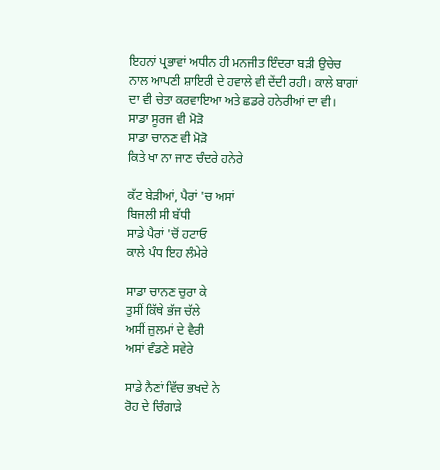ਇਹਨਾਂ ਪ੍ਰਭਾਵਾਂ ਅਧੀਨ ਹੀ ਮਨਜੀਤ ਇੰਦਰਾ ਬੜੀ ਉਚੇਚ ਨਾਲ ਆਪਣੀ ਸ਼ਾਇਰੀ ਦੇ ਹਵਾਲੇ ਵੀ ਦੇਂਦੀ ਰਹੀ। ਕਾਲੇ ਬਾਗਾਂ ਦਾ ਵੀ ਚੇਤਾ ਕਰਵਾਇਆ ਅਤੇ ਛਡਰੇ ਹਨੇਰੀਆਂ ਦਾ ਵੀ।
ਸਾਡਾ ਸੂਰਜ ਵੀ ਮੋੜੋ
ਸਾਡਾ ਚਾਨਣ ਵੀ ਮੋੜੋ
ਕਿਤੇ ਖਾ ਨਾ ਜਾਣ ਚੰਦਰੇ ਹਨੇਰੇ

ਕੱਟ ਬੇੜੀਆਂ, ਪੈਰਾਂ 'ਚ ਅਸਾਂ
ਬਿਜਲੀ ਸੀ ਬੱਧੀ
ਸਾਡੇ ਪੈਰਾਂ 'ਚੋਂ ਹਟਾਓ
ਕਾਲੇ ਪੰਧ ਇਹ ਲੰਮੇਰੇ

ਸਾਡਾ ਚਾਨਣ ਚੁਰਾ ਕੇ
ਤੁਸੀਂ ਕਿੱਥੇ ਭੱਜ ਚੱਲੇ
ਅਸੀਂ ਜ਼ੁਲਮਾਂ ਦੇ ਵੈਰੀ
ਅਸਾਂ ਵੰਡਣੇ ਸਵੇਰੇ

ਸਾਡੇ ਨੈਣਾਂ ਵਿੱਚ ਭਖਦੇ ਨੇ
ਰੋਹ ਦੇ ਚਿੰਗਾੜੇ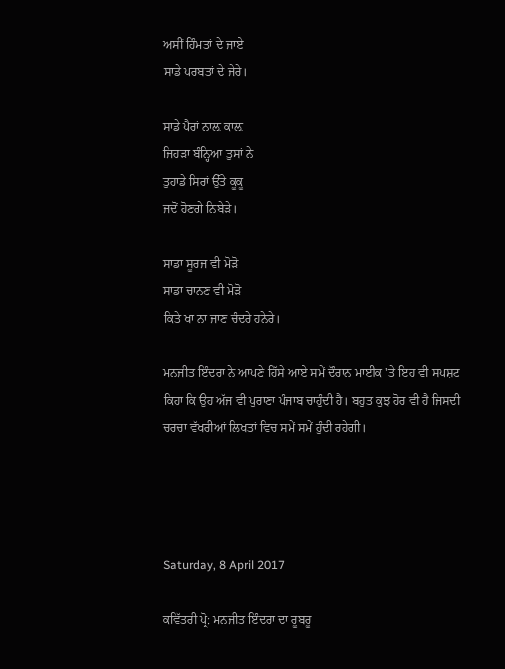ਅਸੀਂ ਹਿੰਮਤਾਂ ਦੇ ਜਾਏ
ਸਾਡੇ ਪਰਬਤਾਂ ਦੇ ਜੇਰੇ।

ਸਾਡੇ ਪੈਰਾਂ ਨਾਲ਼ ਕਾਲ਼
ਜਿਹੜਾ ਬੰਨ੍ਹਿਆ ਤੁਸਾਂ ਨੇ
ਤੁਹਾਡੇ ਸਿਰਾਂ ਉੱਤੇ ਕੂਕੂ
ਜਦੋਂ ਹੋਣਗੇ ਨਿਬੇੜੇ।

ਸਾਡਾ ਸੂਰਜ ਵੀ ਮੋੜੋ
ਸਾਡਾ ਚਾਨਣ ਵੀ ਮੋੜੋ
ਕਿਤੇ ਖਾ ਨਾ ਜਾਣ ਚੰਦਰੇ ਹਨੇਰੇ।

ਮਨਜੀਤ ਇੰਦਰਾ ਨੇ ਆਪਣੇ ਹਿੱਸੇ ਆਏ ਸਮੇਂ ਦੌਰਾਨ ਮਾਈਕ 'ਤੇ ਇਹ ਵੀ ਸਪਸ਼ਟ ਕਿਹਾ ਕਿ ਉਹ ਅੱਜ ਵੀ ਪੁਰਾਣਾ ਪੰਜਾਬ ਚਾਹੁੰਦੀ ਹੈ। ਬਹੁਤ ਕੁਝ ਹੋਰ ਵੀ ਹੈ ਜਿਸਦੀ ਚਰਚਾ ਵੱਖਰੀਆਂ ਲਿਖਤਾਂ ਵਿਚ ਸਮੇਂ ਸਮੇਂ ਹੁੰਦੀ ਰਹੇਗੀ।




Saturday, 8 April 2017

ਕਵਿੱਤਰੀ ਪ੍ਰੋ: ਮਨਜੀਤ ਇੰਦਰਾ ਦਾ ਰੂਬਰੂ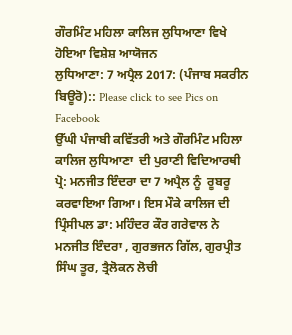ਗੌਰਮਿੰਟ ਮਹਿਲਾ ਕਾਲਿਜ ਲੁਧਿਆਣਾ ਵਿਖੇ  ਹੋਇਆ ਵਿਸ਼ੇਸ਼ ਆਯੋਜਨ
ਲੁਧਿਆਣਾ: 7 ਅਪ੍ਰੈਲ 2017: (ਪੰਜਾਬ ਸਕਰੀਨ ਬਿਊਰੋ):: Please click to see Pics on Facebook
ਉੱਘੀ ਪੰਜਾਬੀ ਕਵਿੱਤਰੀ ਅਤੇ ਗੌਰਮਿੰਟ ਮਹਿਲਾ ਕਾਲਿਜ ਲੁਧਿਆਣਾ  ਦੀ ਪੁਰਾਣੀ ਵਿਦਿਆਰਥੀ ਪ੍ਰੋ: ਮਨਜੀਤ ਇੰਦਰਾ ਦਾ 7 ਅਪ੍ਰੈਲ ਨੂੰ  ਰੂਬਰੂ   ਕਰਵਾਇਆ ਗਿਆ। ਇਸ ਮੌਕੇ ਕਾਲਿਜ ਦੀ ਪ੍ਰਿੰਸੀਪਲ ਡਾ: ਮਹਿੰਦਰ ਕੌਰ ਗਰੇਵਾਲ ਨੇ ਮਨਜੀਤ ਇੰਦਰਾ , ਗੁਰਭਜਨ ਗਿੱਲ, ਗੁਰਪ੍ਰੀਤ ਸਿੰਘ ਤੂਰ, ਤ੍ਰੈਲੋਕਨ ਲੋਚੀ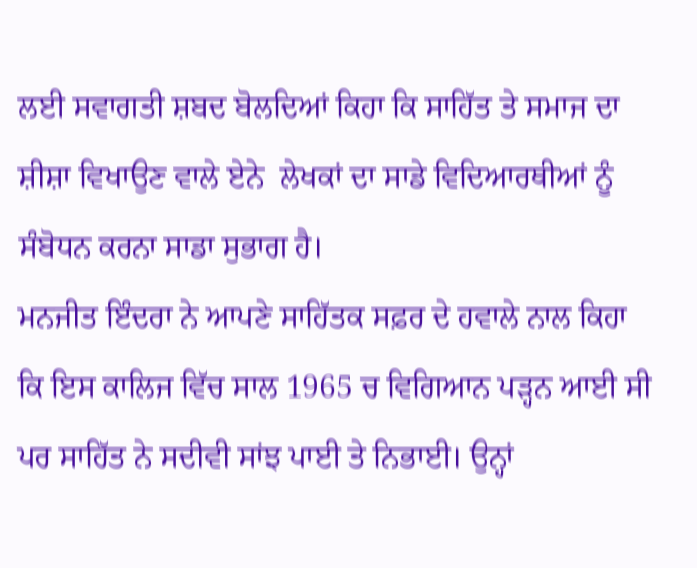ਲਈ ਸਵਾਗਤੀ ਸ਼ਬਦ ਬੋਲਦਿਆਂ ਕਿਹਾ ਕਿ ਸਾਹਿੱਤ ਤੇ ਸਮਾਜ ਦਾ ਸ਼ੀਸ਼ਾ ਵਿਖਾਉਣ ਵਾਲੇ ਏਨੇ  ਲੇਖਕਾਂ ਦਾ ਸਾਡੇ ਵਿਦਿਆਰਥੀਆਂ ਨੂੰ ਸੰਬੋਧਨ ਕਰਨਾ ਸਾਡਾ ਸੁਭਾਗ ਹੈ।
ਮਨਜੀਤ ਇੰਦਰਾ ਨੇ ਆਪਣੇ ਸਾਹਿੱਤਕ ਸਫ਼ਰ ਦੇ ਹਵਾਲੇ ਨਾਲ ਕਿਹਾ ਕਿ ਇਸ ਕਾਲਿਜ ਵਿੱਚ ਸਾਲ 1965 ਚ ਵਿਗਿਆਨ ਪੜ੍ਹਨ ਆਈ ਸੀ ਪਰ ਸਾਹਿੱਤ ਨੇ ਸਦੀਵੀ ਸਾਂਝ ਪਾਈ ਤੇ ਨਿਭਾਈ। ਉਨ੍ਹਾਂ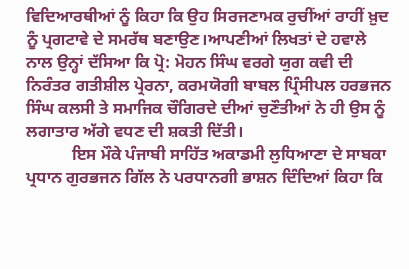ਵਿਦਿਆਰਥੀਆਂ ਨੂੰ ਕਿਹਾ ਕਿ ਉਹ ਸਿਰਜਣਾਮਕ ਰੁਚੀਂਆਂ ਰਾਹੀਂ ਖ਼ੁਦ ਨੂੰ ਪ੍ਰਗਟਾਵੇ ਦੇ ਸਮਰੱਥ ਬਣਾਉਣ।ਆਪਣੀਆਂ ਲਿਖਤਾਂ ਦੇ ਹਵਾਲੇ ਨਾਲ ਉਨ੍ਹਾਂ ਦੱਸਿਆ ਕਿ ਪ੍ਰੋ: ਮੋਹਨ ਸਿੰਘ ਵਰਗੇ ਯੁਗ ਕਵੀ ਦੀ ਨਿਰੰਤਰ ਗਤੀਸ਼ੀਲ ਪ੍ਰੇਰਨਾ, ਕਰਮਯੋਗੀ ਬਾਬਲ ਪ੍ਰਿੰਸੀਪਲ ਹਰਭਜਨ ਸਿੰਘ ਕਲਸੀ ਤੇ ਸਮਾਜਿਕ ਚੌਗਿਰਦੇ ਦੀਆਂ ਚੁਣੌਤੀਆਂ ਨੇ ਹੀ ਉਸ ਨੂੰ ਲਗਾਤਾਰ ਅੱਗੇ ਵਧਣ ਦੀ ਸ਼ਕਤੀ ਦਿੱਤੀ।
           ਇਸ ਮੌਕੇ ਪੰਜਾਬੀ ਸਾਹਿੱਤ ਅਕਾਡਮੀ ਲੁਧਿਆਣਾ ਦੇ ਸਾਬਕਾ ਪ੍ਰਧਾਨ ਗੁਰਭਜਨ ਗਿੱਲ ਨੇ ਪਰਧਾਨਗੀ ਭਾਸ਼ਨ ਦਿੰਦਿਆਂ ਕਿਹਾ ਕਿ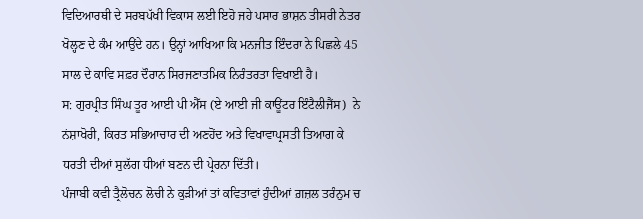ਵਿਦਿਆਰਥੀ ਦੇ ਸਰਬਪੱਖੀ ਵਿਕਾਸ ਲਈ ਇਹੋ ਜਹੇ ਪਸਾਰ ਭਾਸ਼ਨ ਤੀਸਰੀ ਨੇਤਰ ਖੋਲ੍ਹਣ ਦੇ ਕੰਮ ਆਉਂਦੇ ਹਨ। ਉਨ੍ਹਾਂ ਆਖਿਆ ਕਿ ਮਨਜੀਤ ਇੰਦਰਾ ਨੇ ਪਿਛਲੇ 45 ਸਾਲ ਦੇ ਕਾਵਿ ਸਫ਼ਰ ਦੌਰਾਨ ਸਿਰਜਣਾਤਮਿਕ ਨਿਰੰਤਰਤਾ ਵਿਖਾਈ ਹੈ।
ਸ: ਗੁਰਪ੍ਰੀਤ ਸਿੰਘ ਤੂਰ ਆਈ ਪੀ ਐੱਸ (ਏ ਆਈ ਜੀ ਕਾਊਂਟਰ ਇੰਟੈਲੀਜੈਂਸ)  ਨੇ ਨਂਸ਼ਾਖੋਰੀ, ਕਿਰਤ ਸਭਿਆਚਾਰ ਦੀ ਅਣਹੋਂਦ ਅਤੇ ਵਿਖਾਵਾਪ੍ਰਸਤੀ ਤਿਆਗ ਕੇ ਧਰਤੀ ਦੀਆਂ ਸੁਲੱਗ ਧੀਆਂ ਬਣਨ ਦੀ ਪ੍ਰੇਰਨਾ ਦਿੱਤੀ।
ਪੰਜਾਬੀ ਕਵੀ ਤ੍ਰੈਲੋਚਨ ਲੋਚੀ ਨੇ ਕੁੜੀਆਂ ਤਾਂ ਕਵਿਤਾਵਾਂ ਹੁੰਦੀਆਂ ਗ਼ਜ਼ਲ ਤਰੰਨੁਮ ਚ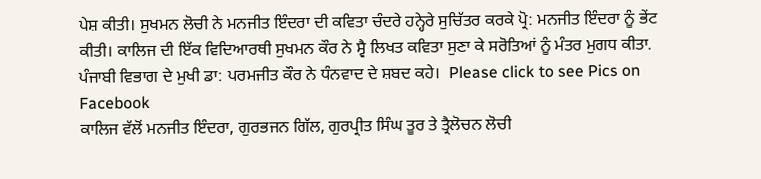ਪੇਸ਼ ਕੀਤੀ। ਸੁਖਮਨ ਲੋਚੀ ਨੇ ਮਨਜੀਤ ਇੰਦਰਾ ਦੀ ਕਵਿਤਾ ਚੰਦਰੇ ਹਨ੍ਹੇਰੇ ਸੁਚਿੱਤਰ ਕਰਕੇ ਪ੍ਰੋ: ਮਨਜੀਤ ਇੰਦਰਾ ਨੂੰ ਭੇਂਟ ਕੀਤੀ। ਕਾਲਿਜ ਦੀ ਇੱਕ ਵਿਦਿਆਰਥੀ ਸੁਖਮਨ ਕੌਰ ਨੇ ਸ੍ਵੈ ਲਿਖਤ ਕਵਿਤਾ ਸੁਣਾ ਕੇ ਸਰੋਤਿਆਂ ਨੂੰ ਮੰਤਰ ਮੁਗਧ ਕੀਤਾ. ਪੰਜਾਬੀ ਵਿਭਾਗ ਦੇ ਮੁਖੀ ਡਾ: ਪਰਮਜੀਤ ਕੌਰ ਨੇ ਧੰਨਵਾਦ ਦੇ ਸ਼ਬਦ ਕਹੇ।  Please click to see Pics on Facebook
ਕਾਲਿਜ ਵੱਲੋਂ ਮਨਜੀਤ ਇੰਦਰਾ, ਗੁਰਭਜਨ ਗਿੱਲ, ਗੁਰਪ੍ਰੀਤ ਸਿੰਘ ਤੂਰ ਤੇ ਤ੍ਰੈਲੋਚਨ ਲੋਚੀ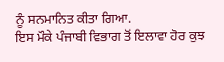ਨੂੰ ਸਨਮਾਨਿਤ ਕੀਤਾ ਗਿਆ.
ਇਸ ਮੌਕੇ ਪੰਜਾਬੀ ਵਿਭਾਗ ਤੋਂ ਇਲਾਵਾ ਹੋਰ ਕੁਝ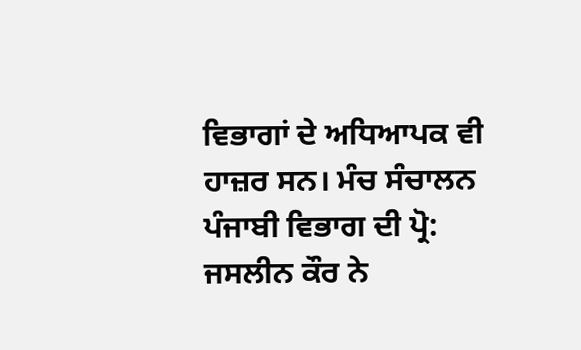ਵਿਭਾਗਾਂ ਦੇ ਅਧਿਆਪਕ ਵੀ ਹਾਜ਼ਰ ਸਨ। ਮੰਚ ਸੰਚਾਲਨ ਪੰਜਾਬੀ ਵਿਭਾਗ ਦੀ ਪ੍ਰੋ: ਜਸਲੀਨ ਕੌਰ ਨੇ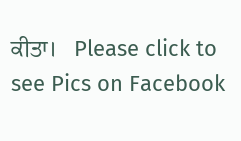ਕੀਤਾ।   Please click to see Pics on Facebook